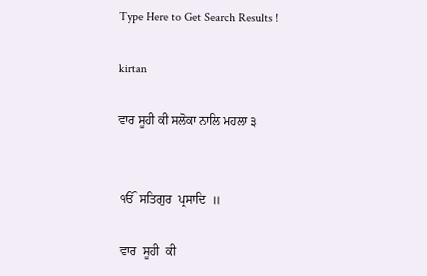Type Here to Get Search Results !

kirtan

ਵਾਰ ਸੂਹੀ ਕੀ ਸਲੋਕਾ ਨਾਲਿ ਮਹਲਾ ੩


 ੴ  ਸਤਿਗੁਰ  ਪ੍ਰਸਾਦਿ  ॥

 ਵਾਰ  ਸੂਹੀ  ਕੀ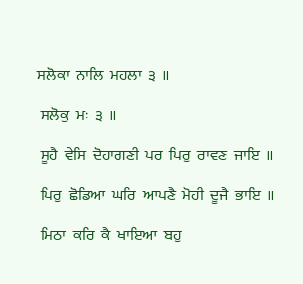ਸਲੋਕਾ  ਨਾਲਿ  ਮਹਲਾ  ੩  ॥

 ਸਲੋਕੁ  ਮਃ  ੩  ॥

 ਸੂਹੈ  ਵੇਸਿ  ਦੋਹਾਗਣੀ  ਪਰ  ਪਿਰੁ  ਰਾਵਣ  ਜਾਇ  ॥

 ਪਿਰੁ  ਛੋਡਿਆ  ਘਰਿ  ਆਪਣੈ  ਮੋਹੀ  ਦੂਜੈ  ਭਾਇ  ॥

 ਮਿਠਾ  ਕਰਿ  ਕੈ  ਖਾਇਆ  ਬਹੁ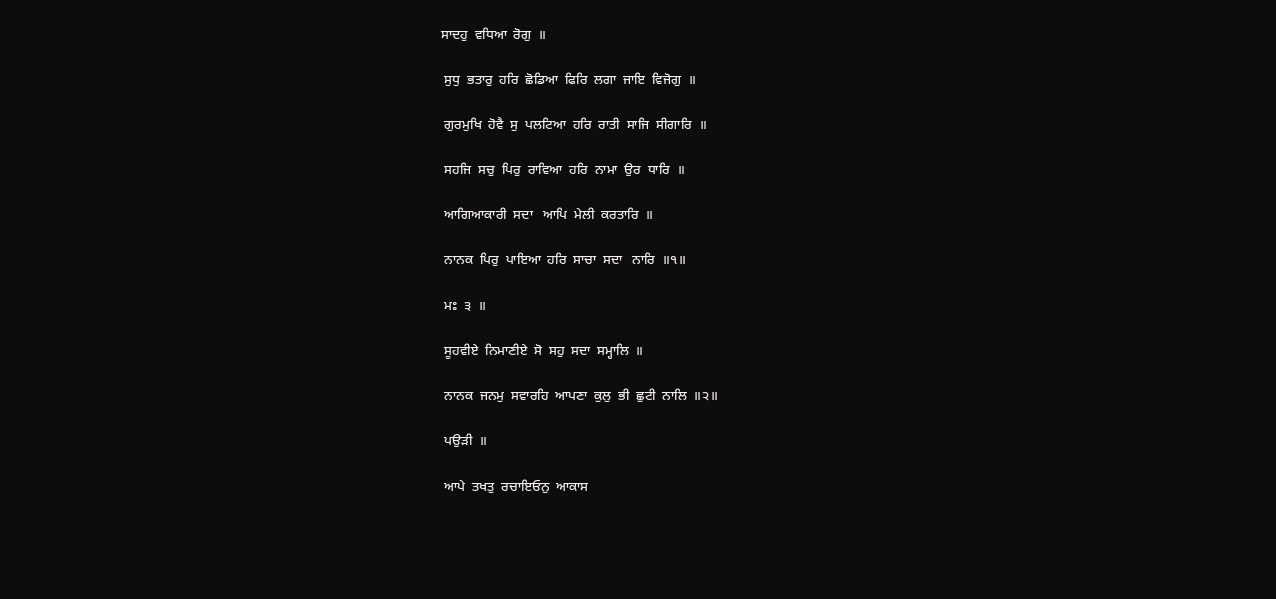ਸਾਦਹੁ  ਵਧਿਆ  ਰੋਗੁ  ॥

 ਸੁਧੁ  ਭਤਾਰੁ  ਹਰਿ  ਛੋਡਿਆ  ਫਿਰਿ  ਲਗਾ  ਜਾਇ  ਵਿਜੋਗੁ  ॥

 ਗੁਰਮੁਖਿ  ਹੋਵੈ  ਸੁ  ਪਲਟਿਆ  ਹਰਿ  ਰਾਤੀ  ਸਾਜਿ  ਸੀਗਾਰਿ  ॥

 ਸਹਜਿ  ਸਚੁ  ਪਿਰੁ  ਰਾਵਿਆ  ਹਰਿ  ਨਾਮਾ  ਉਰ  ਧਾਰਿ  ॥

 ਆਗਿਆਕਾਰੀ  ਸਦਾ   ਆਪਿ  ਮੇਲੀ  ਕਰਤਾਰਿ  ॥

 ਨਾਨਕ  ਪਿਰੁ  ਪਾਇਆ  ਹਰਿ  ਸਾਚਾ  ਸਦਾ   ਨਾਰਿ  ॥੧॥

 ਮਃ  ੩  ॥

 ਸੂਹਵੀਏ  ਨਿਮਾਣੀਏ  ਸੋ  ਸਹੁ  ਸਦਾ  ਸਮ੍ਹਾਲਿ  ॥

 ਨਾਨਕ  ਜਨਮੁ  ਸਵਾਰਹਿ  ਆਪਣਾ  ਕੁਲੁ  ਭੀ  ਛੁਟੀ  ਨਾਲਿ  ॥੨॥

 ਪਉੜੀ  ॥

 ਆਪੇ  ਤਖਤੁ  ਰਚਾਇਓਨੁ  ਆਕਾਸ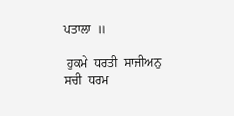ਪਤਾਲਾ  ॥

 ਹੁਕਮੇ  ਧਰਤੀ  ਸਾਜੀਅਨੁ  ਸਚੀ  ਧਰਮ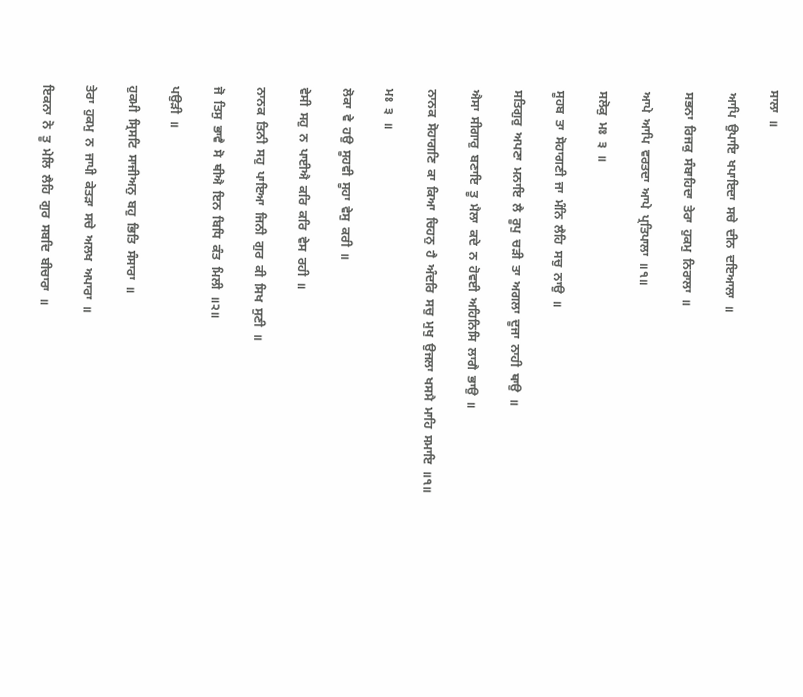ਸਾਲਾ  ॥

 ਆਪਿ  ਉਪਾਇ  ਖਪਾਇਦਾ  ਸਚੇ  ਦੀਨ  ਦਇਆਲਾ  ॥

 ਸਭਨਾ  ਰਿਜਕੁ  ਸੰਬਾਹਿਦਾ  ਤੇਰਾ  ਹੁਕਮੁ  ਨਿਰਾਲਾ  ॥

 ਆਪੇ  ਆਪਿ  ਵਰਤਦਾ  ਆਪੇ  ਪ੍ਰਤਿਪਾਲਾ  ॥੧॥

 ਸਲੋਕੁ  ਮਃ  ੩  ॥

 ਸੂਹਬ  ਤਾ  ਸੋਹਾਗਣੀ  ਜਾ  ਮੰਨਿ  ਲੈਹਿ  ਸਚੁ  ਨਾਉ  ॥

 ਸਤਿਗੁਰੁ  ਅਪਣਾ  ਮਨਾਇ  ਲੈ  ਰੂਪੁ  ਚੜੀ  ਤਾ  ਅਗਲਾ  ਦੂਜਾ  ਨਾਹੀ  ਥਾਉ  ॥

 ਐਸਾ  ਸੀਗਾਰੁ  ਬਣਾਇ  ਤੂ  ਮੈਲਾ  ਕਦੇ  ਨ  ਹੋਵਈ  ਅਹਿਨਿਸਿ  ਲਾਗੈ  ਭਾਉ  ॥

 ਨਾਨਕ  ਸੋਹਾਗਣਿ  ਕਾ  ਕਿਆ  ਚਿਹਨੁ  ਹੈ  ਅੰਦਰਿ  ਸਚੁ  ਮੁਖੁ  ਉਜਲਾ  ਖਸਮੈ  ਮਾਹਿ  ਸਮਾਇ  ॥੧॥

 ਮਃ  ੩  ॥

 ਲੋਕਾ  ਵੇ  ਹਉ  ਸੂਹਵੀ  ਸੂਹਾ  ਵੇਸੁ  ਕਰੀ  ॥

 ਵੇਸੀ  ਸਹੁ  ਨ  ਪਾਈਐ  ਕਰਿ  ਕਰਿ  ਵੇਸ  ਰਹੀ  ॥

 ਨਾਨਕ  ਤਿਨੀ  ਸਹੁ  ਪਾਇਆ  ਜਿਨੀ  ਗੁਰ  ਕੀ  ਸਿਖ  ਸੁਣੀ  ॥

 ਜੋ  ਤਿਸੁ  ਭਾਵੈ  ਸੋ  ਥੀਐ  ਇਨ  ਬਿਧਿ  ਕੰਤ  ਮਿਲੀ  ॥੨॥

 ਪਉੜੀ  ॥

 ਹੁਕਮੀ  ਸ੍ਰਿਸਟਿ  ਸਾਜੀਅਨੁ  ਬਹੁ  ਭਿਤਿ  ਸੰਸਾਰਾ  ॥

 ਤੇਰਾ  ਹੁਕਮੁ  ਨ  ਜਾਪੀ  ਕੇਤੜਾ  ਸਚੇ  ਅਲਖ  ਅਪਾਰਾ  ॥

 ਇਕਨਾ  ਨੋ  ਤੂ  ਮੇਲਿ  ਲੈਹਿ  ਗੁਰ  ਸਬਦਿ  ਬੀਚਾਰਾ  ॥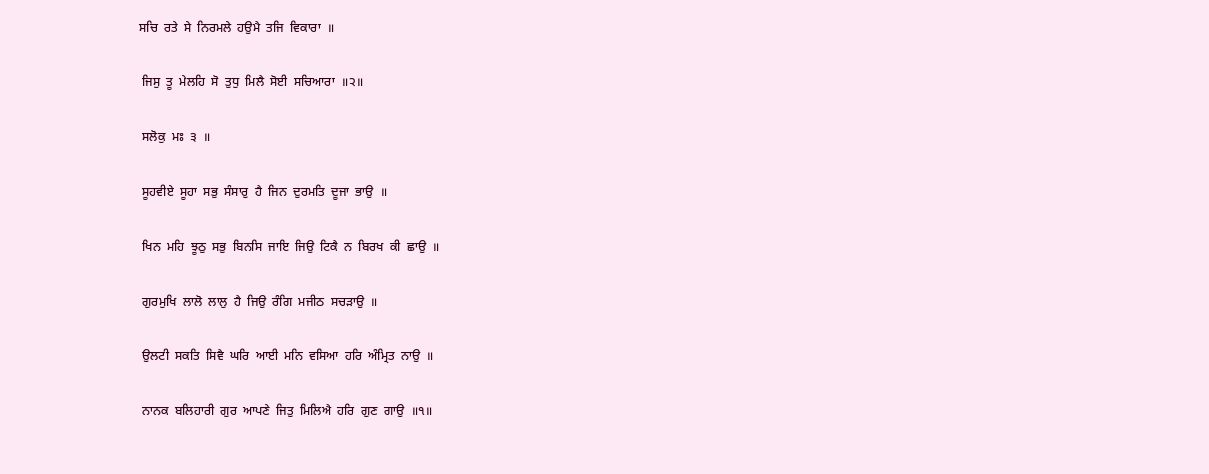ਸਚਿ  ਰਤੇ  ਸੇ  ਨਿਰਮਲੇ  ਹਉਮੈ  ਤਜਿ  ਵਿਕਾਰਾ  ॥

 ਜਿਸੁ  ਤੂ  ਮੇਲਹਿ  ਸੋ  ਤੁਧੁ  ਮਿਲੈ  ਸੋਈ  ਸਚਿਆਰਾ  ॥੨॥

 ਸਲੋਕੁ  ਮਃ  ੩  ॥

 ਸੂਹਵੀਏ  ਸੂਹਾ  ਸਭੁ  ਸੰਸਾਰੁ  ਹੈ  ਜਿਨ  ਦੁਰਮਤਿ  ਦੂਜਾ  ਭਾਉ  ॥

 ਖਿਨ  ਮਹਿ  ਝੂਠੁ  ਸਭੁ  ਬਿਨਸਿ  ਜਾਇ  ਜਿਉ  ਟਿਕੈ  ਨ  ਬਿਰਖ  ਕੀ  ਛਾਉ  ॥

 ਗੁਰਮੁਖਿ  ਲਾਲੋ  ਲਾਲੁ  ਹੈ  ਜਿਉ  ਰੰਗਿ  ਮਜੀਠ  ਸਚੜਾਉ  ॥

 ਉਲਟੀ  ਸਕਤਿ  ਸਿਵੈ  ਘਰਿ  ਆਈ  ਮਨਿ  ਵਸਿਆ  ਹਰਿ  ਅੰਮ੍ਰਿਤ  ਨਾਉ  ॥

 ਨਾਨਕ  ਬਲਿਹਾਰੀ  ਗੁਰ  ਆਪਣੇ  ਜਿਤੁ  ਮਿਲਿਐ  ਹਰਿ  ਗੁਣ  ਗਾਉ  ॥੧॥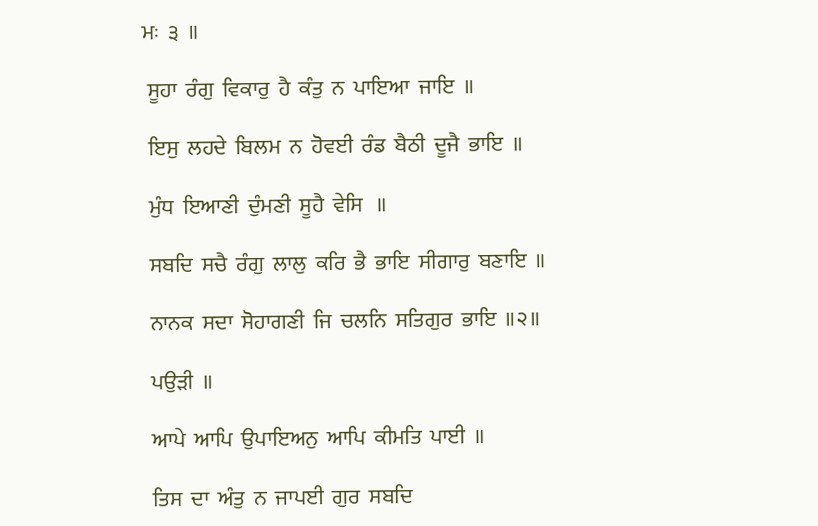ਮਃ  ੩  ॥

 ਸੂਹਾ  ਰੰਗੁ  ਵਿਕਾਰੁ  ਹੈ  ਕੰਤੁ  ਨ  ਪਾਇਆ  ਜਾਇ  ॥

 ਇਸੁ  ਲਹਦੇ  ਬਿਲਮ  ਨ  ਹੋਵਈ  ਰੰਡ  ਬੈਠੀ  ਦੂਜੈ  ਭਾਇ  ॥

 ਮੁੰਧ  ਇਆਣੀ  ਦੁੰਮਣੀ  ਸੂਹੈ  ਵੇਸਿ   ॥

 ਸਬਦਿ  ਸਚੈ  ਰੰਗੁ  ਲਾਲੁ  ਕਰਿ  ਭੈ  ਭਾਇ  ਸੀਗਾਰੁ  ਬਣਾਇ  ॥

 ਨਾਨਕ  ਸਦਾ  ਸੋਹਾਗਣੀ  ਜਿ  ਚਲਨਿ  ਸਤਿਗੁਰ  ਭਾਇ  ॥੨॥

 ਪਉੜੀ  ॥

 ਆਪੇ  ਆਪਿ  ਉਪਾਇਅਨੁ  ਆਪਿ  ਕੀਮਤਿ  ਪਾਈ  ॥

 ਤਿਸ  ਦਾ  ਅੰਤੁ  ਨ  ਜਾਪਈ  ਗੁਰ  ਸਬਦਿ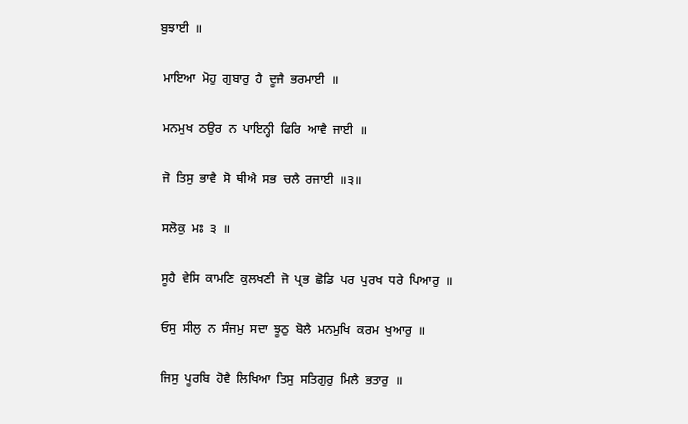ਬੁਝਾਈ  ॥

 ਮਾਇਆ  ਮੋਹੁ  ਗੁਬਾਰੁ  ਹੈ  ਦੂਜੈ  ਭਰਮਾਈ  ॥

 ਮਨਮੁਖ  ਠਉਰ  ਨ  ਪਾਇਨ੍ਹੀ  ਫਿਰਿ  ਆਵੈ  ਜਾਈ  ॥

 ਜੋ  ਤਿਸੁ  ਭਾਵੈ  ਸੋ  ਥੀਐ  ਸਭ  ਚਲੈ  ਰਜਾਈ  ॥੩॥

 ਸਲੋਕੁ  ਮਃ  ੩  ॥

 ਸੂਹੈ  ਵੇਸਿ  ਕਾਮਣਿ  ਕੁਲਖਣੀ  ਜੋ  ਪ੍ਰਭ  ਛੋਡਿ  ਪਰ  ਪੁਰਖ  ਧਰੇ  ਪਿਆਰੁ  ॥

 ਓਸੁ  ਸੀਲੁ  ਨ  ਸੰਜਮੁ  ਸਦਾ  ਝੂਠੁ  ਬੋਲੈ  ਮਨਮੁਖਿ  ਕਰਮ  ਖੁਆਰੁ  ॥

 ਜਿਸੁ  ਪੂਰਬਿ  ਹੋਵੈ  ਲਿਖਿਆ  ਤਿਸੁ  ਸਤਿਗੁਰੁ  ਮਿਲੈ  ਭਤਾਰੁ  ॥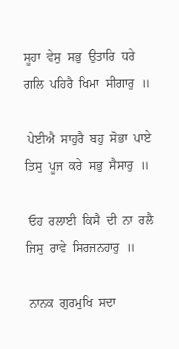ਸੂਹਾ  ਵੇਸੁ  ਸਭੁ  ਉਤਾਰਿ  ਧਰੇ  ਗਲਿ  ਪਹਿਰੈ  ਖਿਮਾ  ਸੀਗਾਰੁ  ॥

 ਪੇਈਐ  ਸਾਹੁਰੈ  ਬਹੁ  ਸੋਭਾ  ਪਾਏ  ਤਿਸੁ  ਪੂਜ  ਕਰੇ  ਸਭੁ  ਸੈਸਾਰੁ  ॥

 ਓਹ  ਰਲਾਈ  ਕਿਸੈ  ਦੀ  ਨਾ  ਰਲੈ  ਜਿਸੁ  ਰਾਵੇ  ਸਿਰਜਨਹਾਰੁ  ॥

 ਨਾਨਕ  ਗੁਰਮੁਖਿ  ਸਦਾ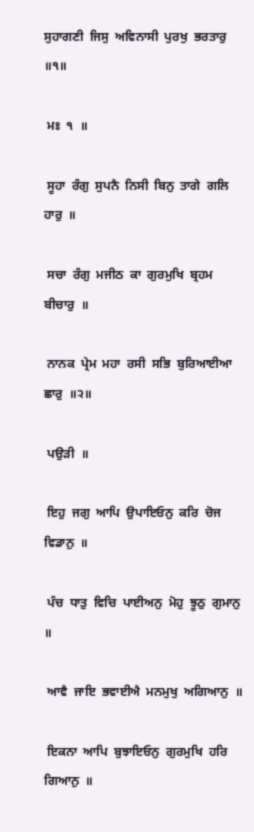ਸੁਹਾਗਣੀ  ਜਿਸੁ  ਅਵਿਨਾਸੀ  ਪੁਰਖੁ  ਭਰਤਾਰੁ  ॥੧॥

 ਮਃ  ੧  ॥

 ਸੂਹਾ  ਰੰਗੁ  ਸੁਪਨੈ  ਨਿਸੀ  ਬਿਨੁ  ਤਾਗੇ  ਗਲਿ  ਹਾਰੁ  ॥

 ਸਚਾ  ਰੰਗੁ  ਮਜੀਠ  ਕਾ  ਗੁਰਮੁਖਿ  ਬ੍ਰਹਮ  ਬੀਚਾਰੁ  ॥

 ਨਾਨਕ  ਪ੍ਰੇਮ  ਮਹਾ  ਰਸੀ  ਸਭਿ  ਬੁਰਿਆਈਆ  ਛਾਰੁ  ॥੨॥

 ਪਉੜੀ  ॥

 ਇਹੁ  ਜਗੁ  ਆਪਿ  ਉਪਾਇਓਨੁ  ਕਰਿ  ਚੋਜ  ਵਿਡਾਨੁ  ॥

 ਪੰਚ  ਧਾਤੁ  ਵਿਚਿ  ਪਾਈਅਨੁ  ਮੋਹੁ  ਝੂਠੁ  ਗੁਮਾਨੁ  ॥

 ਆਵੈ  ਜਾਇ  ਭਵਾਈਐ  ਮਨਮੁਖੁ  ਅਗਿਆਨੁ  ॥

 ਇਕਨਾ  ਆਪਿ  ਬੁਝਾਇਓਨੁ  ਗੁਰਮੁਖਿ  ਹਰਿ  ਗਿਆਨੁ  ॥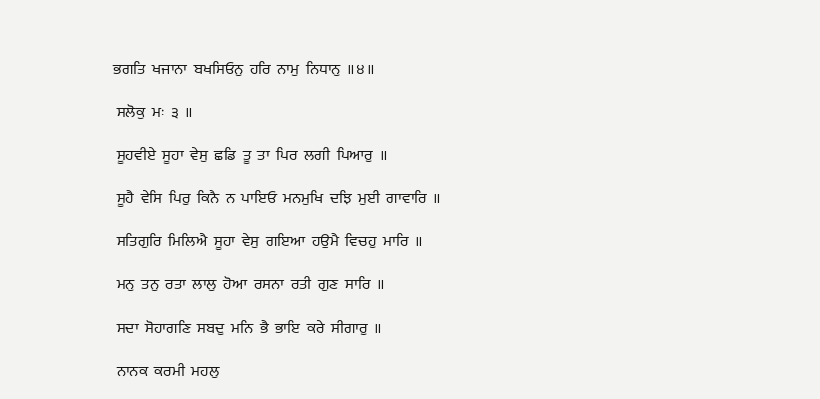ਭਗਤਿ  ਖਜਾਨਾ  ਬਖਸਿਓਨੁ  ਹਰਿ  ਨਾਮੁ  ਨਿਧਾਨੁ  ॥੪॥

 ਸਲੋਕੁ  ਮਃ  ੩  ॥

 ਸੂਹਵੀਏ  ਸੂਹਾ  ਵੇਸੁ  ਛਡਿ  ਤੂ  ਤਾ  ਪਿਰ  ਲਗੀ  ਪਿਆਰੁ  ॥

 ਸੂਹੈ  ਵੇਸਿ  ਪਿਰੁ  ਕਿਨੈ  ਨ  ਪਾਇਓ  ਮਨਮੁਖਿ  ਦਝਿ  ਮੁਈ  ਗਾਵਾਰਿ  ॥

 ਸਤਿਗੁਰਿ  ਮਿਲਿਐ  ਸੂਹਾ  ਵੇਸੁ  ਗਇਆ  ਹਉਮੈ  ਵਿਚਹੁ  ਮਾਰਿ  ॥

 ਮਨੁ  ਤਨੁ  ਰਤਾ  ਲਾਲੁ  ਹੋਆ  ਰਸਨਾ  ਰਤੀ  ਗੁਣ  ਸਾਰਿ  ॥

 ਸਦਾ  ਸੋਹਾਗਣਿ  ਸਬਦੁ  ਮਨਿ  ਭੈ  ਭਾਇ  ਕਰੇ  ਸੀਗਾਰੁ  ॥

 ਨਾਨਕ  ਕਰਮੀ  ਮਹਲੁ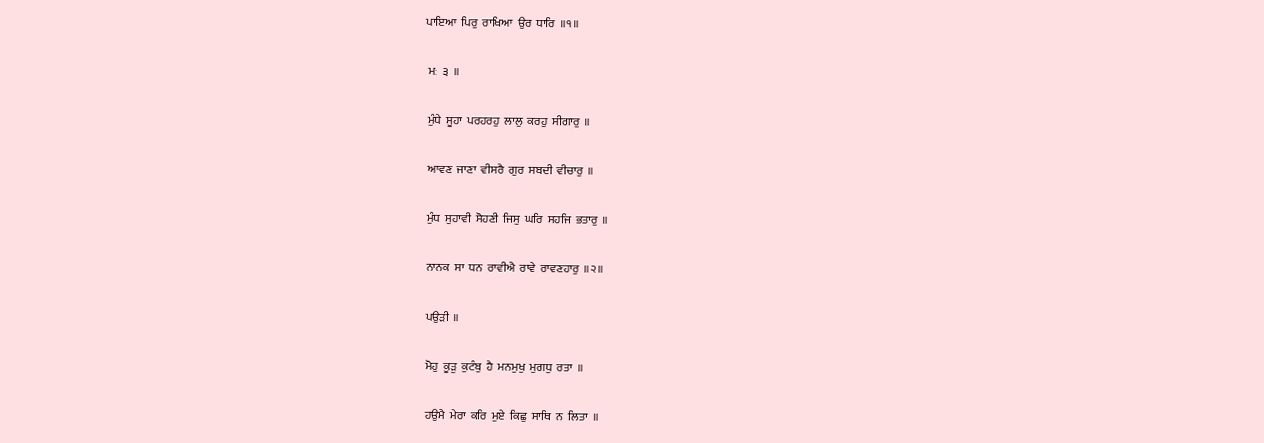ਪਾਇਆ  ਪਿਰੁ  ਰਾਖਿਆ  ਉਰ  ਧਾਰਿ  ॥੧॥

 ਮਃ  ੩  ॥

 ਮੁੰਧੇ  ਸੂਹਾ  ਪਰਹਰਹੁ  ਲਾਲੁ  ਕਰਹੁ  ਸੀਗਾਰੁ  ॥

 ਆਵਣ  ਜਾਣਾ  ਵੀਸਰੈ  ਗੁਰ  ਸਬਦੀ  ਵੀਚਾਰੁ  ॥

 ਮੁੰਧ  ਸੁਹਾਵੀ  ਸੋਹਣੀ  ਜਿਸੁ  ਘਰਿ  ਸਹਜਿ  ਭਤਾਰੁ  ॥

 ਨਾਨਕ  ਸਾ  ਧਨ  ਰਾਵੀਐ  ਰਾਵੇ  ਰਾਵਣਹਾਰੁ  ॥੨॥

 ਪਉੜੀ  ॥

 ਮੋਹੁ  ਕੂੜੁ  ਕੁਟੰਬੁ  ਹੈ  ਮਨਮੁਖੁ  ਮੁਗਧੁ  ਰਤਾ  ॥

 ਹਉਮੈ  ਮੇਰਾ  ਕਰਿ  ਮੁਏ  ਕਿਛੁ  ਸਾਥਿ  ਨ  ਲਿਤਾ  ॥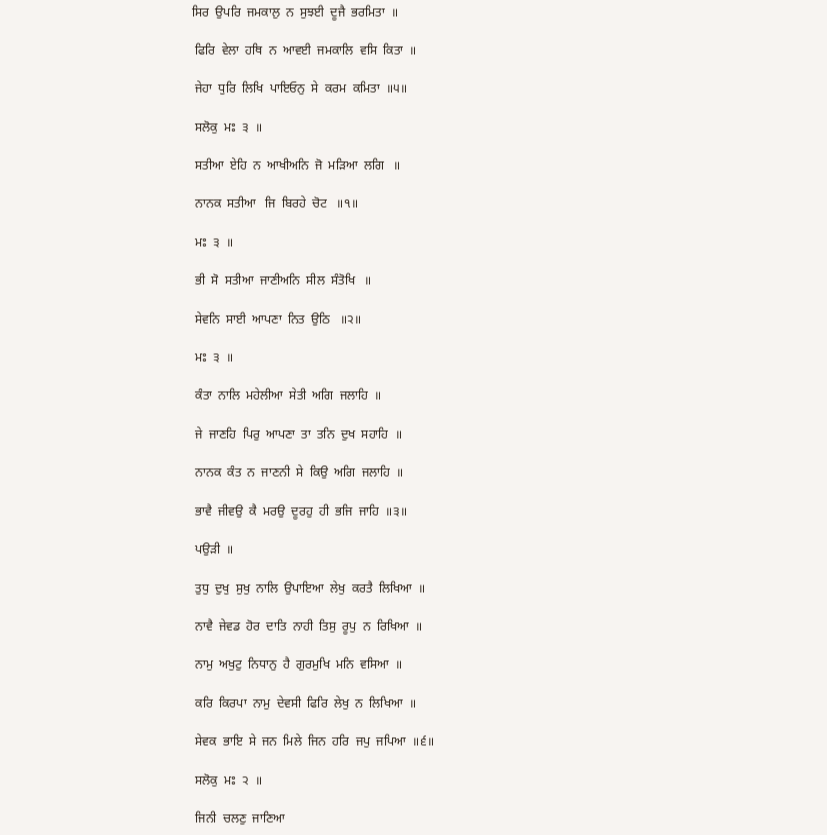ਸਿਰ  ਉਪਰਿ  ਜਮਕਾਲੁ  ਨ  ਸੁਝਈ  ਦੂਜੈ  ਭਰਮਿਤਾ  ॥

 ਫਿਰਿ  ਵੇਲਾ  ਹਥਿ  ਨ  ਆਵਈ  ਜਮਕਾਲਿ  ਵਸਿ  ਕਿਤਾ  ॥

 ਜੇਹਾ  ਧੁਰਿ  ਲਿਖਿ  ਪਾਇਓਨੁ  ਸੇ  ਕਰਮ  ਕਮਿਤਾ  ॥੫॥

 ਸਲੋਕੁ  ਮਃ  ੩  ॥

 ਸਤੀਆ  ਏਹਿ  ਨ  ਆਖੀਅਨਿ  ਜੋ  ਮੜਿਆ  ਲਗਿ   ॥

 ਨਾਨਕ  ਸਤੀਆ   ਜਿ  ਬਿਰਹੇ  ਚੋਟ   ॥੧॥

 ਮਃ  ੩  ॥

 ਭੀ  ਸੋ  ਸਤੀਆ  ਜਾਣੀਅਨਿ  ਸੀਲ  ਸੰਤੋਖਿ   ॥

 ਸੇਵਨਿ  ਸਾਈ  ਆਪਣਾ  ਨਿਤ  ਉਠਿ   ॥੨॥

 ਮਃ  ੩  ॥

 ਕੰਤਾ  ਨਾਲਿ  ਮਹੇਲੀਆ  ਸੇਤੀ  ਅਗਿ  ਜਲਾਹਿ  ॥

 ਜੇ  ਜਾਣਹਿ  ਪਿਰੁ  ਆਪਣਾ  ਤਾ  ਤਨਿ  ਦੁਖ  ਸਹਾਹਿ  ॥

 ਨਾਨਕ  ਕੰਤ  ਨ  ਜਾਣਨੀ  ਸੇ  ਕਿਉ  ਅਗਿ  ਜਲਾਹਿ  ॥

 ਭਾਵੈ  ਜੀਵਉ  ਕੈ  ਮਰਉ  ਦੂਰਹੁ  ਹੀ  ਭਜਿ  ਜਾਹਿ  ॥੩॥

 ਪਉੜੀ  ॥

 ਤੁਧੁ  ਦੁਖੁ  ਸੁਖੁ  ਨਾਲਿ  ਉਪਾਇਆ  ਲੇਖੁ  ਕਰਤੈ  ਲਿਖਿਆ  ॥

 ਨਾਵੈ  ਜੇਵਡ  ਹੋਰ  ਦਾਤਿ  ਨਾਹੀ  ਤਿਸੁ  ਰੂਪੁ  ਨ  ਰਿਖਿਆ  ॥

 ਨਾਮੁ  ਅਖੁਟੁ  ਨਿਧਾਨੁ  ਹੈ  ਗੁਰਮੁਖਿ  ਮਨਿ  ਵਸਿਆ  ॥

 ਕਰਿ  ਕਿਰਪਾ  ਨਾਮੁ  ਦੇਵਸੀ  ਫਿਰਿ  ਲੇਖੁ  ਨ  ਲਿਖਿਆ  ॥

 ਸੇਵਕ  ਭਾਇ  ਸੇ  ਜਨ  ਮਿਲੇ  ਜਿਨ  ਹਰਿ  ਜਪੁ  ਜਪਿਆ  ॥੬॥

 ਸਲੋਕੁ  ਮਃ  ੨  ॥

 ਜਿਨੀ  ਚਲਣੁ  ਜਾਣਿਆ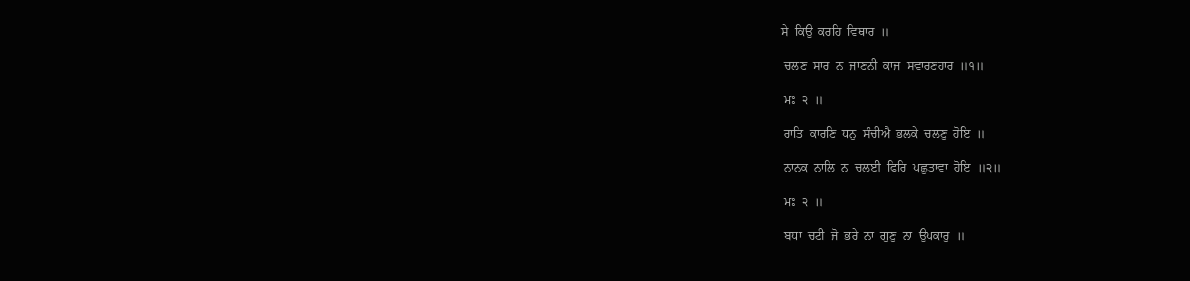ਸੇ  ਕਿਉ  ਕਰਹਿ  ਵਿਥਾਰ  ॥

 ਚਲਣ  ਸਾਰ  ਨ  ਜਾਣਨੀ  ਕਾਜ  ਸਵਾਰਣਹਾਰ  ॥੧॥

 ਮਃ  ੨  ॥

 ਰਾਤਿ  ਕਾਰਣਿ  ਧਨੁ  ਸੰਚੀਐ  ਭਲਕੇ  ਚਲਣੁ  ਹੋਇ  ॥

 ਨਾਨਕ  ਨਾਲਿ  ਨ  ਚਲਈ  ਫਿਰਿ  ਪਛੁਤਾਵਾ  ਹੋਇ  ॥੨॥

 ਮਃ  ੨  ॥

 ਬਧਾ  ਚਟੀ  ਜੋ  ਭਰੇ  ਨਾ  ਗੁਣੁ  ਨਾ  ਉਪਕਾਰੁ  ॥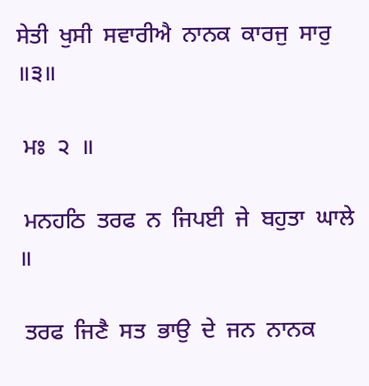ਸੇਤੀ  ਖੁਸੀ  ਸਵਾਰੀਐ  ਨਾਨਕ  ਕਾਰਜੁ  ਸਾਰੁ  ॥੩॥

 ਮਃ  ੨  ॥

 ਮਨਹਠਿ  ਤਰਫ  ਨ  ਜਿਪਈ  ਜੇ  ਬਹੁਤਾ  ਘਾਲੇ  ॥

 ਤਰਫ  ਜਿਣੈ  ਸਤ  ਭਾਉ  ਦੇ  ਜਨ  ਨਾਨਕ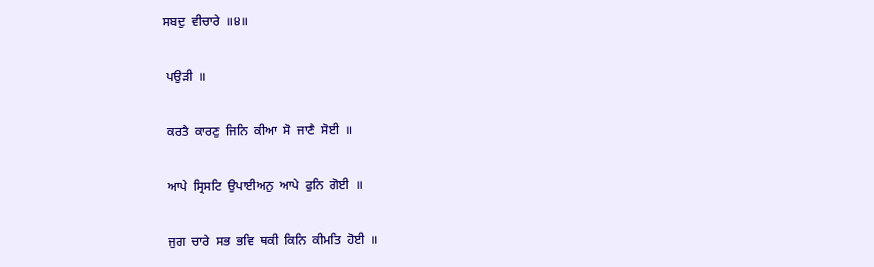ਸਬਦੁ  ਵੀਚਾਰੇ  ॥੪॥

 ਪਉੜੀ  ॥

 ਕਰਤੈ  ਕਾਰਣੁ  ਜਿਨਿ  ਕੀਆ  ਸੋ  ਜਾਣੈ  ਸੋਈ  ॥

 ਆਪੇ  ਸ੍ਰਿਸਟਿ  ਉਪਾਈਅਨੁ  ਆਪੇ  ਫੁਨਿ  ਗੋਈ  ॥

 ਜੁਗ  ਚਾਰੇ  ਸਭ  ਭਵਿ  ਥਕੀ  ਕਿਨਿ  ਕੀਮਤਿ  ਹੋਈ  ॥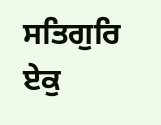ਸਤਿਗੁਰਿ  ਏਕੁ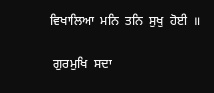ਵਿਖਾਲਿਆ  ਮਨਿ  ਤਨਿ  ਸੁਖੁ  ਹੋਈ  ॥

 ਗੁਰਮੁਖਿ  ਸਦਾ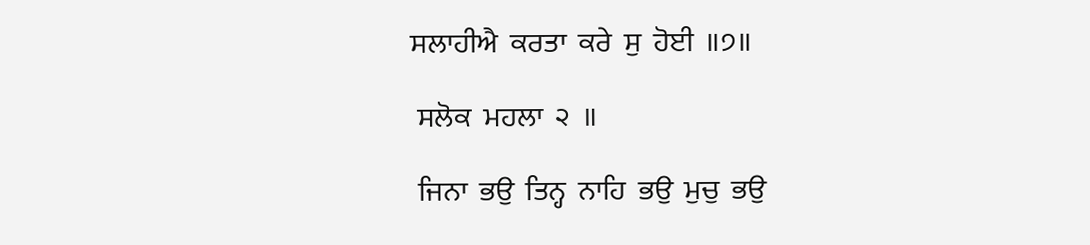ਸਲਾਹੀਐ  ਕਰਤਾ  ਕਰੇ  ਸੁ  ਹੋਈ  ॥੭॥

 ਸਲੋਕ  ਮਹਲਾ  ੨  ॥

 ਜਿਨਾ  ਭਉ  ਤਿਨ੍ਹ  ਨਾਹਿ  ਭਉ  ਮੁਚੁ  ਭਉ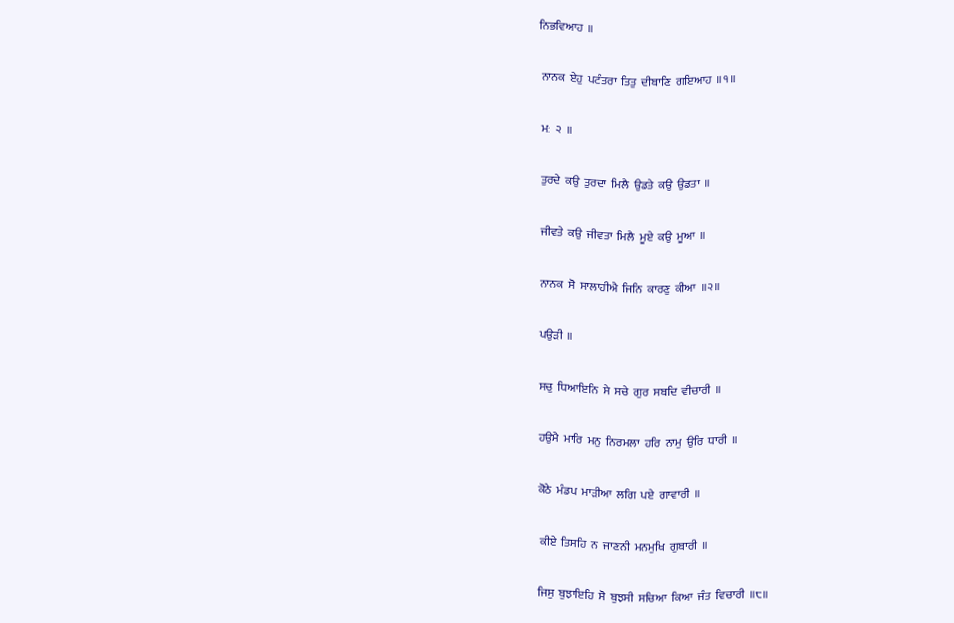ਨਿਭਵਿਆਹ  ॥

 ਨਾਨਕ  ਏਹੁ  ਪਟੰਤਰਾ  ਤਿਤੁ  ਦੀਬਾਣਿ  ਗਇਆਹ  ॥੧॥

 ਮਃ  ੨  ॥

 ਤੁਰਦੇ  ਕਉ  ਤੁਰਦਾ  ਮਿਲੈ  ਉਡਤੇ  ਕਉ  ਉਡਤਾ  ॥

 ਜੀਵਤੇ  ਕਉ  ਜੀਵਤਾ  ਮਿਲੈ  ਮੂਏ  ਕਉ  ਮੂਆ  ॥

 ਨਾਨਕ  ਸੋ  ਸਾਲਾਹੀਐ  ਜਿਨਿ  ਕਾਰਣੁ  ਕੀਆ  ॥੨॥

 ਪਉੜੀ  ॥

 ਸਚੁ  ਧਿਆਇਨਿ  ਸੇ  ਸਚੇ  ਗੁਰ  ਸਬਦਿ  ਵੀਚਾਰੀ  ॥

 ਹਉਮੈ  ਮਾਰਿ  ਮਨੁ  ਨਿਰਮਲਾ  ਹਰਿ  ਨਾਮੁ  ਉਰਿ  ਧਾਰੀ  ॥

 ਕੋਠੇ  ਮੰਡਪ  ਮਾੜੀਆ  ਲਗਿ  ਪਏ  ਗਾਵਾਰੀ  ॥

  ਕੀਏ  ਤਿਸਹਿ  ਨ  ਜਾਣਨੀ  ਮਨਮੁਖਿ  ਗੁਬਾਰੀ  ॥

 ਜਿਸੁ  ਬੁਝਾਇਹਿ  ਸੋ  ਬੁਝਸੀ  ਸਚਿਆ  ਕਿਆ  ਜੰਤ  ਵਿਚਾਰੀ  ॥੮॥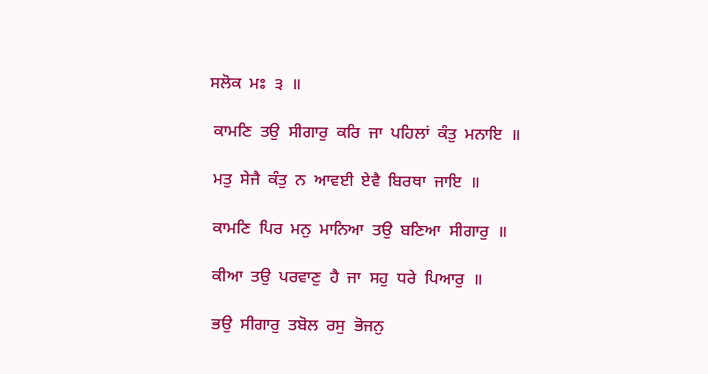ਸਲੋਕ  ਮਃ  ੩  ॥

 ਕਾਮਣਿ  ਤਉ  ਸੀਗਾਰੁ  ਕਰਿ  ਜਾ  ਪਹਿਲਾਂ  ਕੰਤੁ  ਮਨਾਇ  ॥

 ਮਤੁ  ਸੇਜੈ  ਕੰਤੁ  ਨ  ਆਵਈ  ਏਵੈ  ਬਿਰਥਾ  ਜਾਇ  ॥

 ਕਾਮਣਿ  ਪਿਰ  ਮਨੁ  ਮਾਨਿਆ  ਤਉ  ਬਣਿਆ  ਸੀਗਾਰੁ  ॥

 ਕੀਆ  ਤਉ  ਪਰਵਾਣੁ  ਹੈ  ਜਾ  ਸਹੁ  ਧਰੇ  ਪਿਆਰੁ  ॥

 ਭਉ  ਸੀਗਾਰੁ  ਤਬੋਲ  ਰਸੁ  ਭੋਜਨੁ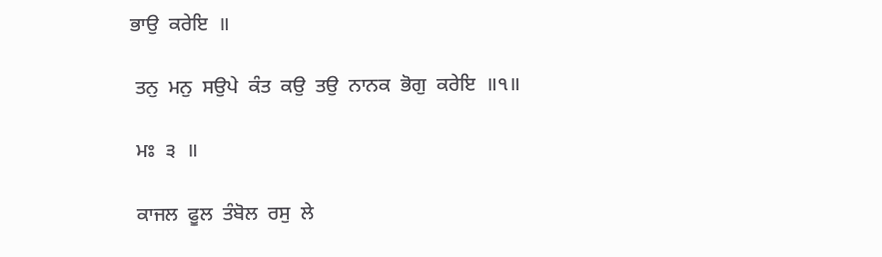ਭਾਉ  ਕਰੇਇ  ॥

 ਤਨੁ  ਮਨੁ  ਸਉਪੇ  ਕੰਤ  ਕਉ  ਤਉ  ਨਾਨਕ  ਭੋਗੁ  ਕਰੇਇ  ॥੧॥

 ਮਃ  ੩  ॥

 ਕਾਜਲ  ਫੂਲ  ਤੰਬੋਲ  ਰਸੁ  ਲੇ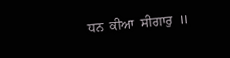ਧਨ  ਕੀਆ  ਸੀਗਾਰੁ  ॥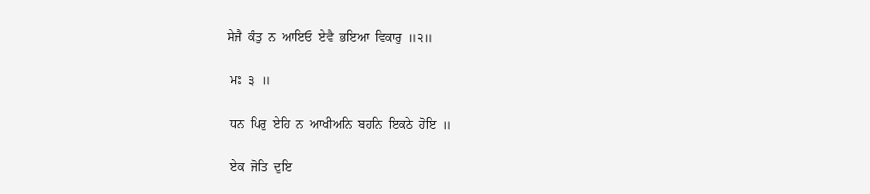ਸੇਜੈ  ਕੰਤੁ  ਨ  ਆਇਓ  ਏਵੈ  ਭਇਆ  ਵਿਕਾਰੁ  ॥੨॥

 ਮਃ  ੩  ॥

 ਧਨ  ਪਿਰੁ  ਏਹਿ  ਨ  ਆਖੀਅਨਿ  ਬਹਨਿ  ਇਕਠੇ  ਹੋਇ  ॥

 ਏਕ  ਜੋਤਿ  ਦੁਇ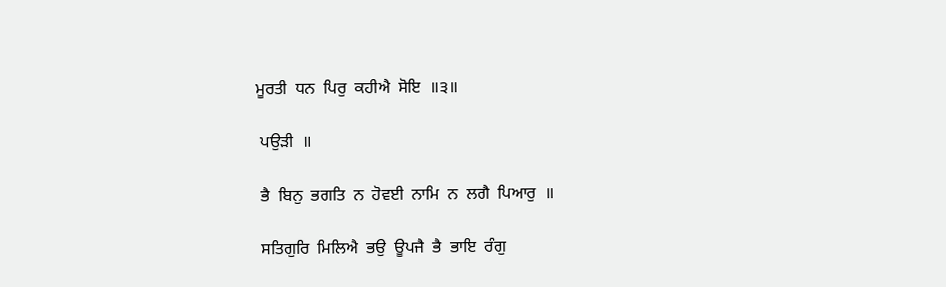ਮੂਰਤੀ  ਧਨ  ਪਿਰੁ  ਕਹੀਐ  ਸੋਇ  ॥੩॥

 ਪਉੜੀ  ॥

 ਭੈ  ਬਿਨੁ  ਭਗਤਿ  ਨ  ਹੋਵਈ  ਨਾਮਿ  ਨ  ਲਗੈ  ਪਿਆਰੁ  ॥

 ਸਤਿਗੁਰਿ  ਮਿਲਿਐ  ਭਉ  ਊਪਜੈ  ਭੈ  ਭਾਇ  ਰੰਗੁ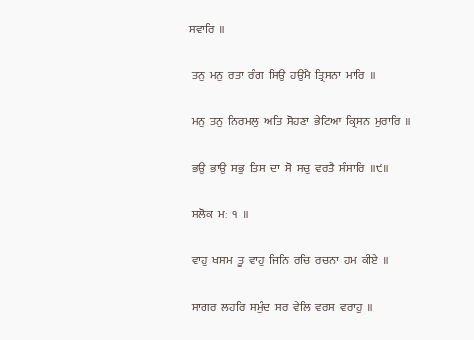ਸਵਾਰਿ  ॥

 ਤਨੁ  ਮਨੁ  ਰਤਾ  ਰੰਗ  ਸਿਉ  ਹਉਮੈ  ਤ੍ਰਿਸਨਾ  ਮਾਰਿ  ॥

 ਮਨੁ  ਤਨੁ  ਨਿਰਮਲੁ  ਅਤਿ  ਸੋਹਣਾ  ਭੇਟਿਆ  ਕ੍ਰਿਸਨ  ਮੁਰਾਰਿ  ॥

 ਭਉ  ਭਾਉ  ਸਭੁ  ਤਿਸ  ਦਾ  ਸੋ  ਸਚੁ  ਵਰਤੈ  ਸੰਸਾਰਿ  ॥੯॥

 ਸਲੋਕ  ਮਃ  ੧  ॥

 ਵਾਹੁ  ਖਸਮ  ਤੂ  ਵਾਹੁ  ਜਿਨਿ  ਰਚਿ  ਰਚਨਾ  ਹਮ  ਕੀਏ  ॥

 ਸਾਗਰ  ਲਹਰਿ  ਸਮੁੰਦ  ਸਰ  ਵੇਲਿ  ਵਰਸ  ਵਰਾਹੁ  ॥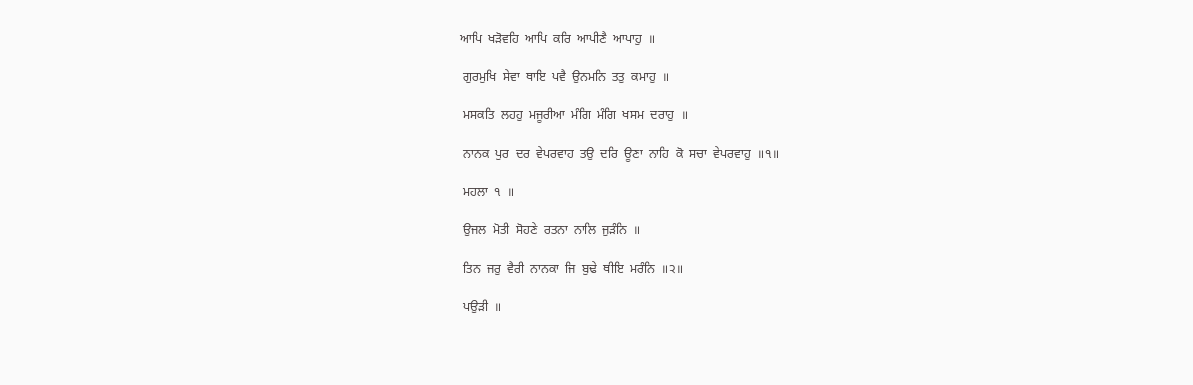ਆਪਿ  ਖੜੋਵਹਿ  ਆਪਿ  ਕਰਿ  ਆਪੀਣੈ  ਆਪਾਹੁ  ॥

 ਗੁਰਮੁਖਿ  ਸੇਵਾ  ਥਾਇ  ਪਵੈ  ਉਨਮਨਿ  ਤਤੁ  ਕਮਾਹੁ  ॥

 ਮਸਕਤਿ  ਲਹਹੁ  ਮਜੂਰੀਆ  ਮੰਗਿ  ਮੰਗਿ  ਖਸਮ  ਦਰਾਹੁ  ॥

 ਨਾਨਕ  ਪੁਰ  ਦਰ  ਵੇਪਰਵਾਹ  ਤਉ  ਦਰਿ  ਊਣਾ  ਨਾਹਿ  ਕੋ  ਸਚਾ  ਵੇਪਰਵਾਹੁ  ॥੧॥

 ਮਹਲਾ  ੧  ॥

 ਉਜਲ  ਮੋਤੀ  ਸੋਹਣੇ  ਰਤਨਾ  ਨਾਲਿ  ਜੁੜੰਨਿ  ॥

 ਤਿਨ  ਜਰੁ  ਵੈਰੀ  ਨਾਨਕਾ  ਜਿ  ਬੁਢੇ  ਥੀਇ  ਮਰੰਨਿ  ॥੨॥

 ਪਉੜੀ  ॥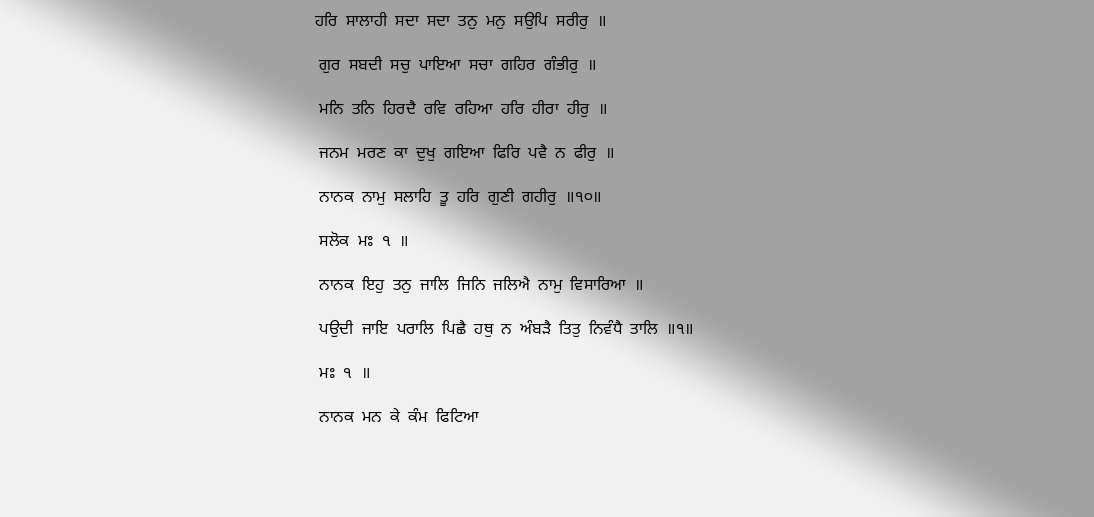ਹਰਿ  ਸਾਲਾਹੀ  ਸਦਾ  ਸਦਾ  ਤਨੁ  ਮਨੁ  ਸਉਪਿ  ਸਰੀਰੁ  ॥

 ਗੁਰ  ਸਬਦੀ  ਸਚੁ  ਪਾਇਆ  ਸਚਾ  ਗਹਿਰ  ਗੰਭੀਰੁ  ॥

 ਮਨਿ  ਤਨਿ  ਹਿਰਦੈ  ਰਵਿ  ਰਹਿਆ  ਹਰਿ  ਹੀਰਾ  ਹੀਰੁ  ॥

 ਜਨਮ  ਮਰਣ  ਕਾ  ਦੁਖੁ  ਗਇਆ  ਫਿਰਿ  ਪਵੈ  ਨ  ਫੀਰੁ  ॥

 ਨਾਨਕ  ਨਾਮੁ  ਸਲਾਹਿ  ਤੂ  ਹਰਿ  ਗੁਣੀ  ਗਹੀਰੁ  ॥੧੦॥

 ਸਲੋਕ  ਮਃ  ੧  ॥

 ਨਾਨਕ  ਇਹੁ  ਤਨੁ  ਜਾਲਿ  ਜਿਨਿ  ਜਲਿਐ  ਨਾਮੁ  ਵਿਸਾਰਿਆ  ॥

 ਪਉਦੀ  ਜਾਇ  ਪਰਾਲਿ  ਪਿਛੈ  ਹਥੁ  ਨ  ਅੰਬੜੈ  ਤਿਤੁ  ਨਿਵੰਧੈ  ਤਾਲਿ  ॥੧॥

 ਮਃ  ੧  ॥

 ਨਾਨਕ  ਮਨ  ਕੇ  ਕੰਮ  ਫਿਟਿਆ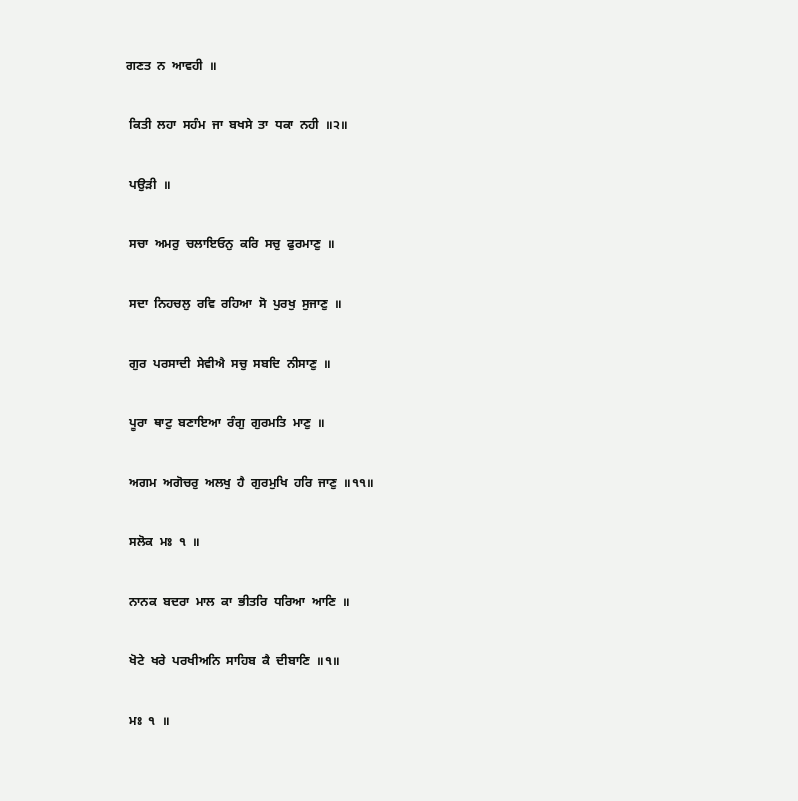ਗਣਤ  ਨ  ਆਵਹੀ  ॥

 ਕਿਤੀ  ਲਹਾ  ਸਹੰਮ  ਜਾ  ਬਖਸੇ  ਤਾ  ਧਕਾ  ਨਹੀ  ॥੨॥

 ਪਉੜੀ  ॥

 ਸਚਾ  ਅਮਰੁ  ਚਲਾਇਓਨੁ  ਕਰਿ  ਸਚੁ  ਫੁਰਮਾਣੁ  ॥

 ਸਦਾ  ਨਿਹਚਲੁ  ਰਵਿ  ਰਹਿਆ  ਸੋ  ਪੁਰਖੁ  ਸੁਜਾਣੁ  ॥

 ਗੁਰ  ਪਰਸਾਦੀ  ਸੇਵੀਐ  ਸਚੁ  ਸਬਦਿ  ਨੀਸਾਣੁ  ॥

 ਪੂਰਾ  ਥਾਟੁ  ਬਣਾਇਆ  ਰੰਗੁ  ਗੁਰਮਤਿ  ਮਾਣੁ  ॥

 ਅਗਮ  ਅਗੋਚਰੁ  ਅਲਖੁ  ਹੈ  ਗੁਰਮੁਖਿ  ਹਰਿ  ਜਾਣੁ  ॥੧੧॥

 ਸਲੋਕ  ਮਃ  ੧  ॥

 ਨਾਨਕ  ਬਦਰਾ  ਮਾਲ  ਕਾ  ਭੀਤਰਿ  ਧਰਿਆ  ਆਣਿ  ॥

 ਖੋਟੇ  ਖਰੇ  ਪਰਖੀਅਨਿ  ਸਾਹਿਬ  ਕੈ  ਦੀਬਾਣਿ  ॥੧॥

 ਮਃ  ੧  ॥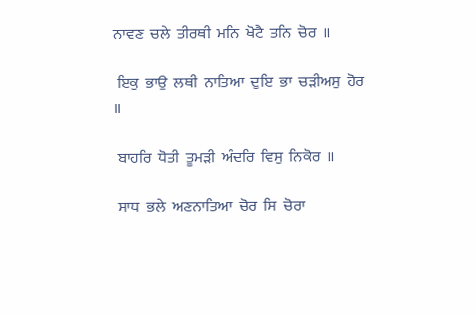ਨਾਵਣ  ਚਲੇ  ਤੀਰਥੀ  ਮਨਿ  ਖੋਟੈ  ਤਨਿ  ਚੋਰ  ॥

 ਇਕੁ  ਭਾਉ  ਲਥੀ  ਨਾਤਿਆ  ਦੁਇ  ਭਾ  ਚੜੀਅਸੁ  ਹੋਰ  ॥

 ਬਾਹਰਿ  ਧੋਤੀ  ਤੂਮੜੀ  ਅੰਦਰਿ  ਵਿਸੁ  ਨਿਕੋਰ  ॥

 ਸਾਧ  ਭਲੇ  ਅਣਨਾਤਿਆ  ਚੋਰ  ਸਿ  ਚੋਰਾ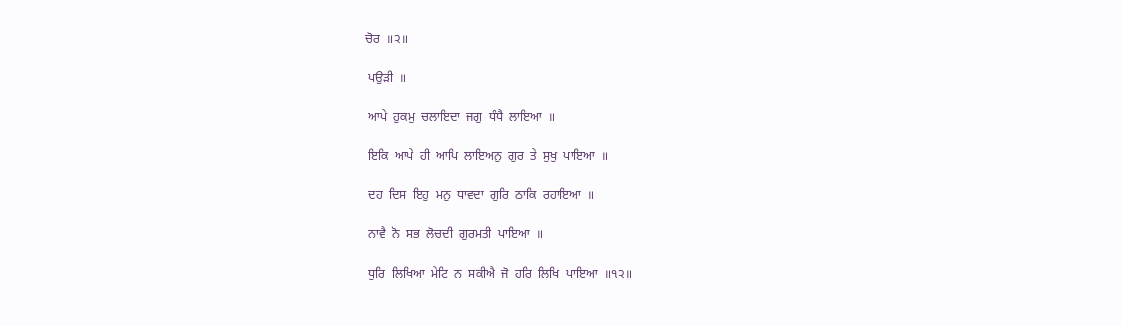ਚੋਰ  ॥੨॥

 ਪਉੜੀ  ॥

 ਆਪੇ  ਹੁਕਮੁ  ਚਲਾਇਦਾ  ਜਗੁ  ਧੰਧੈ  ਲਾਇਆ  ॥

 ਇਕਿ  ਆਪੇ  ਹੀ  ਆਪਿ  ਲਾਇਅਨੁ  ਗੁਰ  ਤੇ  ਸੁਖੁ  ਪਾਇਆ  ॥

 ਦਹ  ਦਿਸ  ਇਹੁ  ਮਨੁ  ਧਾਵਦਾ  ਗੁਰਿ  ਠਾਕਿ  ਰਹਾਇਆ  ॥

 ਨਾਵੈ  ਨੋ  ਸਭ  ਲੋਚਦੀ  ਗੁਰਮਤੀ  ਪਾਇਆ  ॥

 ਧੁਰਿ  ਲਿਖਿਆ  ਮੇਟਿ  ਨ  ਸਕੀਐ  ਜੋ  ਹਰਿ  ਲਿਖਿ  ਪਾਇਆ  ॥੧੨॥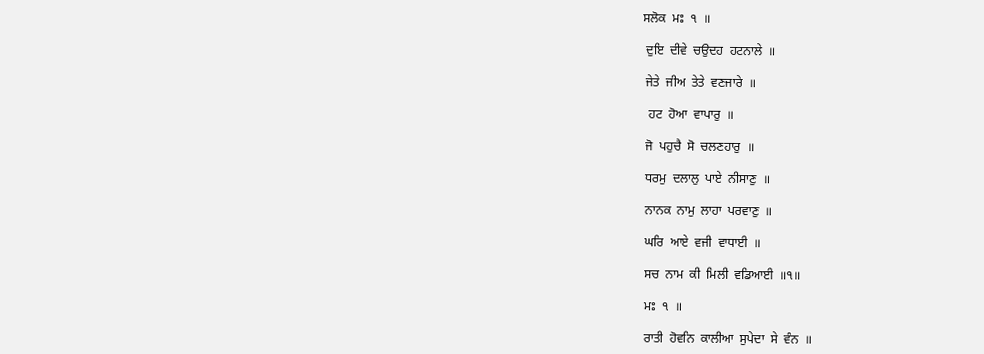ਸਲੋਕ  ਮਃ  ੧  ॥

 ਦੁਇ  ਦੀਵੇ  ਚਉਦਹ  ਹਟਨਾਲੇ  ॥

 ਜੇਤੇ  ਜੀਅ  ਤੇਤੇ  ਵਣਜਾਰੇ  ॥

  ਹਟ  ਹੋਆ  ਵਾਪਾਰੁ  ॥

 ਜੋ  ਪਹੁਚੈ  ਸੋ  ਚਲਣਹਾਰੁ  ॥

 ਧਰਮੁ  ਦਲਾਲੁ  ਪਾਏ  ਨੀਸਾਣੁ  ॥

 ਨਾਨਕ  ਨਾਮੁ  ਲਾਹਾ  ਪਰਵਾਣੁ  ॥

 ਘਰਿ  ਆਏ  ਵਜੀ  ਵਾਧਾਈ  ॥

 ਸਚ  ਨਾਮ  ਕੀ  ਮਿਲੀ  ਵਡਿਆਈ  ॥੧॥

 ਮਃ  ੧  ॥

 ਰਾਤੀ  ਹੋਵਨਿ  ਕਾਲੀਆ  ਸੁਪੇਦਾ  ਸੇ  ਵੰਨ  ॥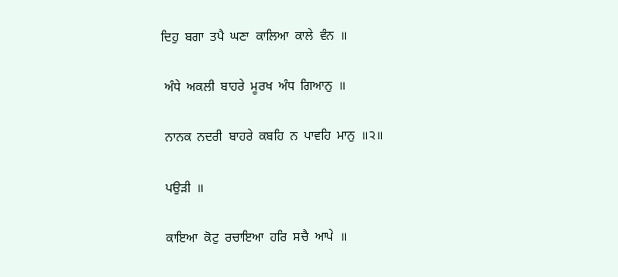ਦਿਹੁ  ਬਗਾ  ਤਪੈ  ਘਣਾ  ਕਾਲਿਆ  ਕਾਲੇ  ਵੰਨ  ॥

 ਅੰਧੇ  ਅਕਲੀ  ਬਾਹਰੇ  ਮੂਰਖ  ਅੰਧ  ਗਿਆਨੁ  ॥

 ਨਾਨਕ  ਨਦਰੀ  ਬਾਹਰੇ  ਕਬਹਿ  ਨ  ਪਾਵਹਿ  ਮਾਨੁ  ॥੨॥

 ਪਉੜੀ  ॥

 ਕਾਇਆ  ਕੋਟੁ  ਰਚਾਇਆ  ਹਰਿ  ਸਚੈ  ਆਪੇ  ॥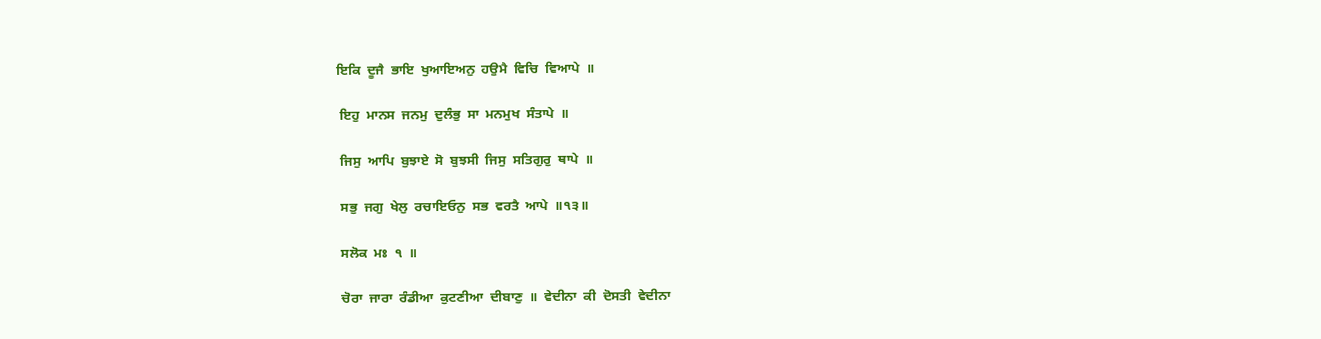ਇਕਿ  ਦੂਜੈ  ਭਾਇ  ਖੁਆਇਅਨੁ  ਹਉਮੈ  ਵਿਚਿ  ਵਿਆਪੇ  ॥

 ਇਹੁ  ਮਾਨਸ  ਜਨਮੁ  ਦੁਲੰਭੁ  ਸਾ  ਮਨਮੁਖ  ਸੰਤਾਪੇ  ॥

 ਜਿਸੁ  ਆਪਿ  ਬੁਝਾਏ  ਸੋ  ਬੁਝਸੀ  ਜਿਸੁ  ਸਤਿਗੁਰੁ  ਥਾਪੇ  ॥

 ਸਭੁ  ਜਗੁ  ਖੇਲੁ  ਰਚਾਇਓਨੁ  ਸਭ  ਵਰਤੈ  ਆਪੇ  ॥੧੩॥

 ਸਲੋਕ  ਮਃ  ੧  ॥

 ਚੋਰਾ  ਜਾਰਾ  ਰੰਡੀਆ  ਕੁਟਣੀਆ  ਦੀਬਾਣੁ  ॥  ਵੇਦੀਨਾ  ਕੀ  ਦੋਸਤੀ  ਵੇਦੀਨਾ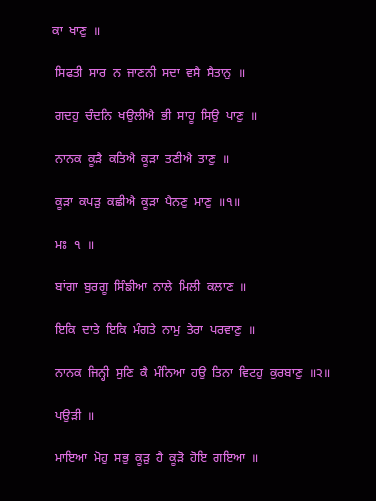ਕਾ  ਖਾਣੁ  ॥

 ਸਿਫਤੀ  ਸਾਰ  ਨ  ਜਾਣਨੀ  ਸਦਾ  ਵਸੈ  ਸੈਤਾਨੁ  ॥

 ਗਦਹੁ  ਚੰਦਨਿ  ਖਉਲੀਐ  ਭੀ  ਸਾਹੂ  ਸਿਉ  ਪਾਣੁ  ॥

 ਨਾਨਕ  ਕੂੜੈ  ਕਤਿਐ  ਕੂੜਾ  ਤਣੀਐ  ਤਾਣੁ  ॥

 ਕੂੜਾ  ਕਪੜੁ  ਕਛੀਐ  ਕੂੜਾ  ਪੈਨਣੁ  ਮਾਣੁ  ॥੧॥

 ਮਃ  ੧  ॥

 ਬਾਂਗਾ  ਬੁਰਗੂ  ਸਿੰਙੀਆ  ਨਾਲੇ  ਮਿਲੀ  ਕਲਾਣ  ॥

 ਇਕਿ  ਦਾਤੇ  ਇਕਿ  ਮੰਗਤੇ  ਨਾਮੁ  ਤੇਰਾ  ਪਰਵਾਣੁ  ॥

 ਨਾਨਕ  ਜਿਨ੍ਹੀ  ਸੁਣਿ  ਕੈ  ਮੰਨਿਆ  ਹਉ  ਤਿਨਾ  ਵਿਟਹੁ  ਕੁਰਬਾਣੁ  ॥੨॥

 ਪਉੜੀ  ॥

 ਮਾਇਆ  ਮੋਹੁ  ਸਭੁ  ਕੂੜੁ  ਹੈ  ਕੂੜੋ  ਹੋਇ  ਗਇਆ  ॥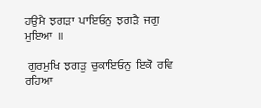ਹਉਮੈ  ਝਗੜਾ  ਪਾਇਓਨੁ  ਝਗੜੈ  ਜਗੁ  ਮੁਇਆ  ॥

 ਗੁਰਮੁਖਿ  ਝਗੜੁ  ਚੁਕਾਇਓਨੁ  ਇਕੋ  ਰਵਿ  ਰਹਿਆ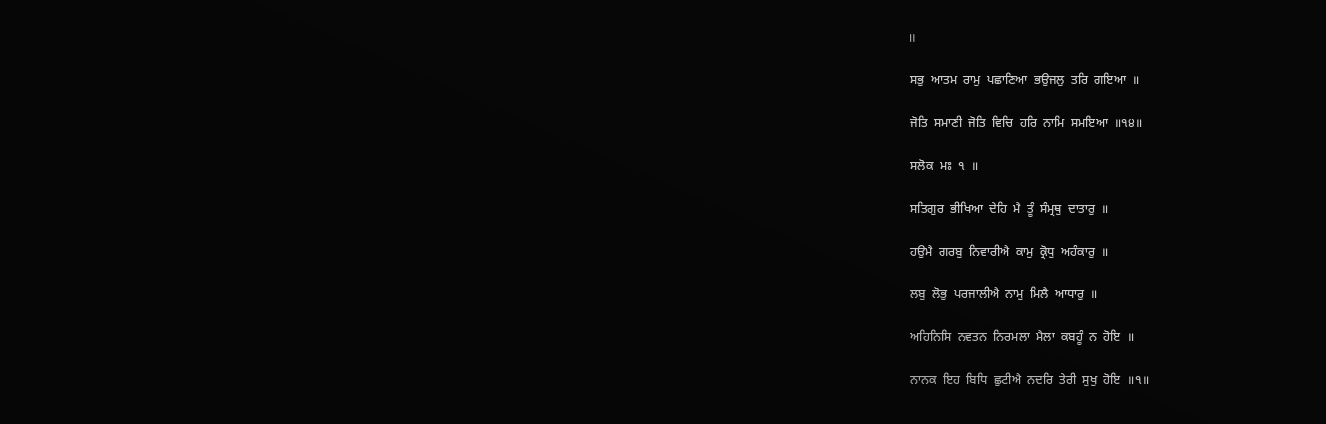॥

 ਸਭੁ  ਆਤਮ  ਰਾਮੁ  ਪਛਾਣਿਆ  ਭਉਜਲੁ  ਤਰਿ  ਗਇਆ  ॥

 ਜੋਤਿ  ਸਮਾਣੀ  ਜੋਤਿ  ਵਿਚਿ  ਹਰਿ  ਨਾਮਿ  ਸਮਇਆ  ॥੧੪॥

 ਸਲੋਕ  ਮਃ  ੧  ॥

 ਸਤਿਗੁਰ  ਭੀਖਿਆ  ਦੇਹਿ  ਮੈ  ਤੂੰ  ਸੰਮ੍ਰਥੁ  ਦਾਤਾਰੁ  ॥

 ਹਉਮੈ  ਗਰਬੁ  ਨਿਵਾਰੀਐ  ਕਾਮੁ  ਕ੍ਰੋਧੁ  ਅਹੰਕਾਰੁ  ॥

 ਲਬੁ  ਲੋਭੁ  ਪਰਜਾਲੀਐ  ਨਾਮੁ  ਮਿਲੈ  ਆਧਾਰੁ  ॥

 ਅਹਿਨਿਸਿ  ਨਵਤਨ  ਨਿਰਮਲਾ  ਮੈਲਾ  ਕਬਹੂੰ  ਨ  ਹੋਇ  ॥

 ਨਾਨਕ  ਇਹ  ਬਿਧਿ  ਛੁਟੀਐ  ਨਦਰਿ  ਤੇਰੀ  ਸੁਖੁ  ਹੋਇ  ॥੧॥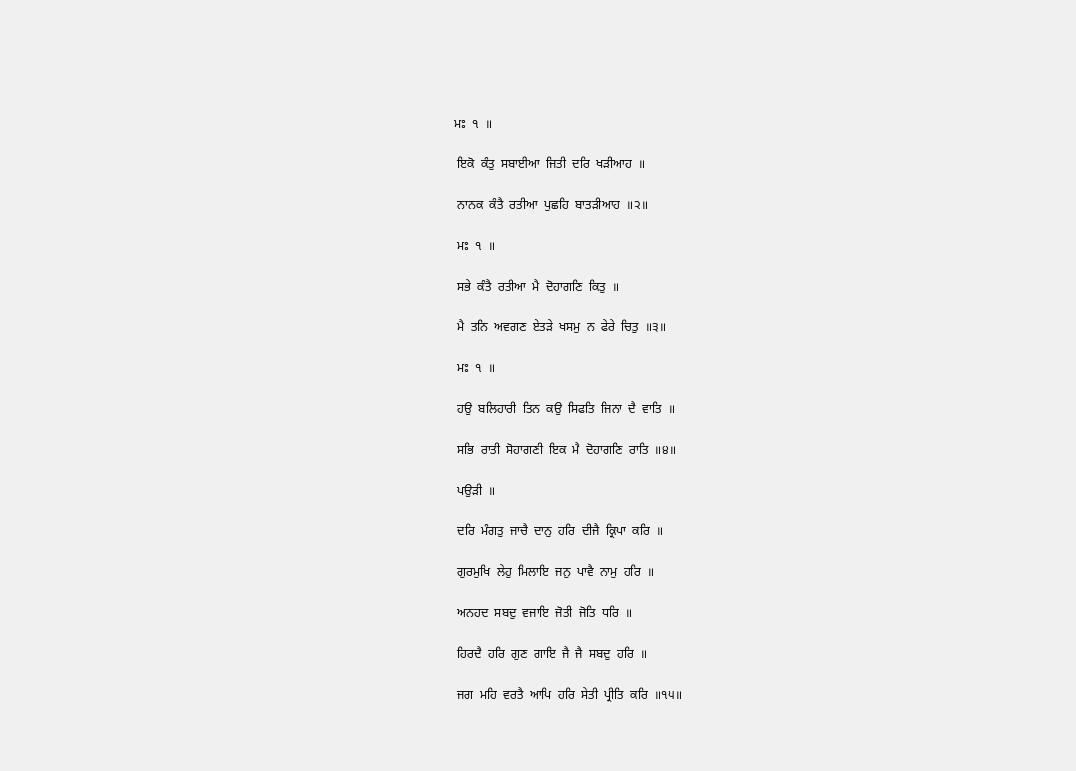ਮਃ  ੧  ॥

 ਇਕੋ  ਕੰਤੁ  ਸਬਾਈਆ  ਜਿਤੀ  ਦਰਿ  ਖੜੀਆਹ  ॥

 ਨਾਨਕ  ਕੰਤੈ  ਰਤੀਆ  ਪੁਛਹਿ  ਬਾਤੜੀਆਹ  ॥੨॥

 ਮਃ  ੧  ॥

 ਸਭੇ  ਕੰਤੈ  ਰਤੀਆ  ਮੈ  ਦੋਹਾਗਣਿ  ਕਿਤੁ  ॥

 ਮੈ  ਤਨਿ  ਅਵਗਣ  ਏਤੜੇ  ਖਸਮੁ  ਨ  ਫੇਰੇ  ਚਿਤੁ  ॥੩॥

 ਮਃ  ੧  ॥

 ਹਉ  ਬਲਿਹਾਰੀ  ਤਿਨ  ਕਉ  ਸਿਫਤਿ  ਜਿਨਾ  ਦੈ  ਵਾਤਿ  ॥

 ਸਭਿ  ਰਾਤੀ  ਸੋਹਾਗਣੀ  ਇਕ  ਮੈ  ਦੋਹਾਗਣਿ  ਰਾਤਿ  ॥੪॥

 ਪਉੜੀ  ॥

 ਦਰਿ  ਮੰਗਤੁ  ਜਾਚੈ  ਦਾਨੁ  ਹਰਿ  ਦੀਜੈ  ਕ੍ਰਿਪਾ  ਕਰਿ  ॥

 ਗੁਰਮੁਖਿ  ਲੇਹੁ  ਮਿਲਾਇ  ਜਨੁ  ਪਾਵੈ  ਨਾਮੁ  ਹਰਿ  ॥

 ਅਨਹਦ  ਸਬਦੁ  ਵਜਾਇ  ਜੋਤੀ  ਜੋਤਿ  ਧਰਿ  ॥

 ਹਿਰਦੈ  ਹਰਿ  ਗੁਣ  ਗਾਇ  ਜੈ  ਜੈ  ਸਬਦੁ  ਹਰਿ  ॥

 ਜਗ  ਮਹਿ  ਵਰਤੈ  ਆਪਿ  ਹਰਿ  ਸੇਤੀ  ਪ੍ਰੀਤਿ  ਕਰਿ  ॥੧੫॥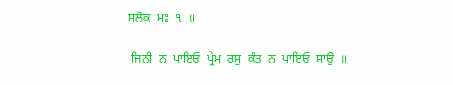ਸਲੋਕ  ਮਃ  ੧  ॥

 ਜਿਨੀ  ਨ  ਪਾਇਓ  ਪ੍ਰੇਮ  ਰਸੁ  ਕੰਤ  ਨ  ਪਾਇਓ  ਸਾਉ  ॥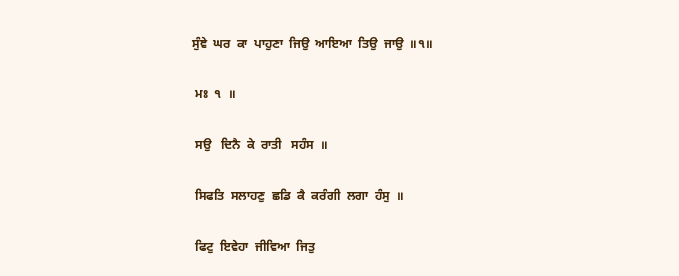ਸੁੰਞੇ  ਘਰ  ਕਾ  ਪਾਹੁਣਾ  ਜਿਉ  ਆਇਆ  ਤਿਉ  ਜਾਉ  ॥੧॥

 ਮਃ  ੧  ॥

 ਸਉ   ਦਿਨੈ  ਕੇ  ਰਾਤੀ   ਸਹੰਸ  ॥

 ਸਿਫਤਿ  ਸਲਾਹਣੁ  ਛਡਿ  ਕੈ  ਕਰੰਗੀ  ਲਗਾ  ਹੰਸੁ  ॥

 ਫਿਟੁ  ਇਵੇਹਾ  ਜੀਵਿਆ  ਜਿਤੁ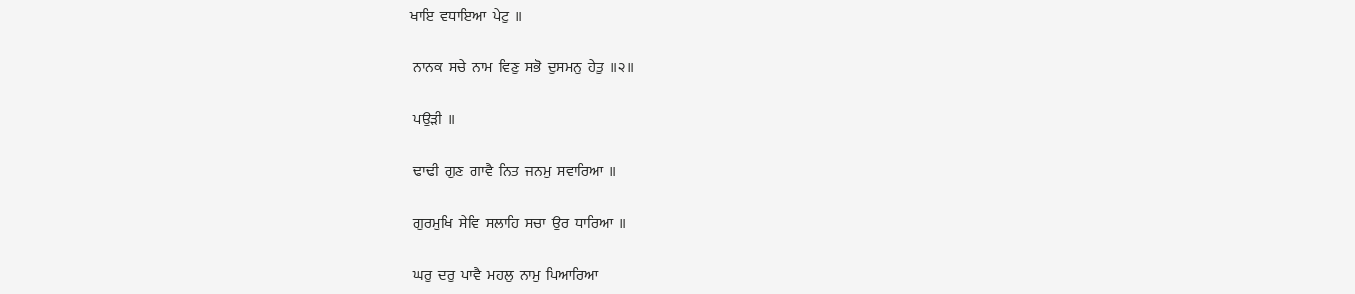ਖਾਇ  ਵਧਾਇਆ  ਪੇਟੁ  ॥

 ਨਾਨਕ  ਸਚੇ  ਨਾਮ  ਵਿਣੁ  ਸਭੋ  ਦੁਸਮਨੁ  ਹੇਤੁ  ॥੨॥

 ਪਉੜੀ  ॥

 ਢਾਢੀ  ਗੁਣ  ਗਾਵੈ  ਨਿਤ  ਜਨਮੁ  ਸਵਾਰਿਆ  ॥

 ਗੁਰਮੁਖਿ  ਸੇਵਿ  ਸਲਾਹਿ  ਸਚਾ  ਉਰ  ਧਾਰਿਆ  ॥

 ਘਰੁ  ਦਰੁ  ਪਾਵੈ  ਮਹਲੁ  ਨਾਮੁ  ਪਿਆਰਿਆ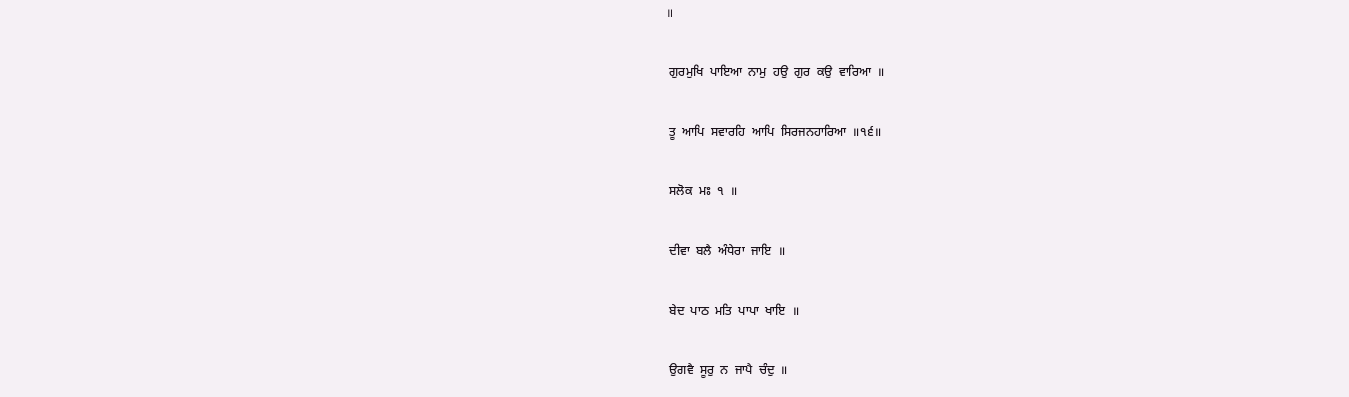॥

 ਗੁਰਮੁਖਿ  ਪਾਇਆ  ਨਾਮੁ  ਹਉ  ਗੁਰ  ਕਉ  ਵਾਰਿਆ  ॥

 ਤੂ  ਆਪਿ  ਸਵਾਰਹਿ  ਆਪਿ  ਸਿਰਜਨਹਾਰਿਆ  ॥੧੬॥

 ਸਲੋਕ  ਮਃ  ੧  ॥

 ਦੀਵਾ  ਬਲੈ  ਅੰਧੇਰਾ  ਜਾਇ  ॥

 ਬੇਦ  ਪਾਠ  ਮਤਿ  ਪਾਪਾ  ਖਾਇ  ॥

 ਉਗਵੈ  ਸੂਰੁ  ਨ  ਜਾਪੈ  ਚੰਦੁ  ॥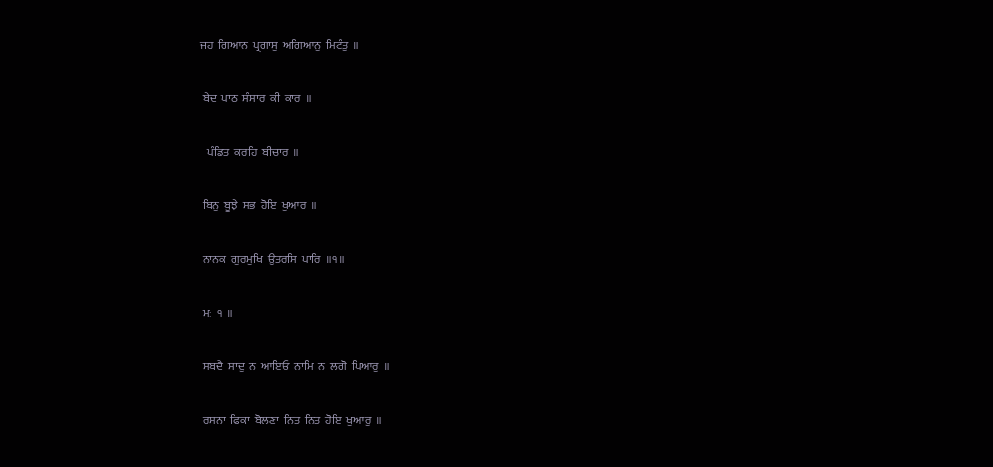ਜਹ  ਗਿਆਨ  ਪ੍ਰਗਾਸੁ  ਅਗਿਆਨੁ  ਮਿਟੰਤੁ  ॥

 ਬੇਦ  ਪਾਠ  ਸੰਸਾਰ  ਕੀ  ਕਾਰ  ॥

   ਪੰਡਿਤ  ਕਰਹਿ  ਬੀਚਾਰ  ॥

 ਬਿਨੁ  ਬੂਝੇ  ਸਭ  ਹੋਇ  ਖੁਆਰ  ॥

 ਨਾਨਕ  ਗੁਰਮੁਖਿ  ਉਤਰਸਿ  ਪਾਰਿ  ॥੧॥

 ਮਃ  ੧  ॥

 ਸਬਦੈ  ਸਾਦੁ  ਨ  ਆਇਓ  ਨਾਮਿ  ਨ  ਲਗੋ  ਪਿਆਰੁ  ॥

 ਰਸਨਾ  ਫਿਕਾ  ਬੋਲਣਾ  ਨਿਤ  ਨਿਤ  ਹੋਇ  ਖੁਆਰੁ  ॥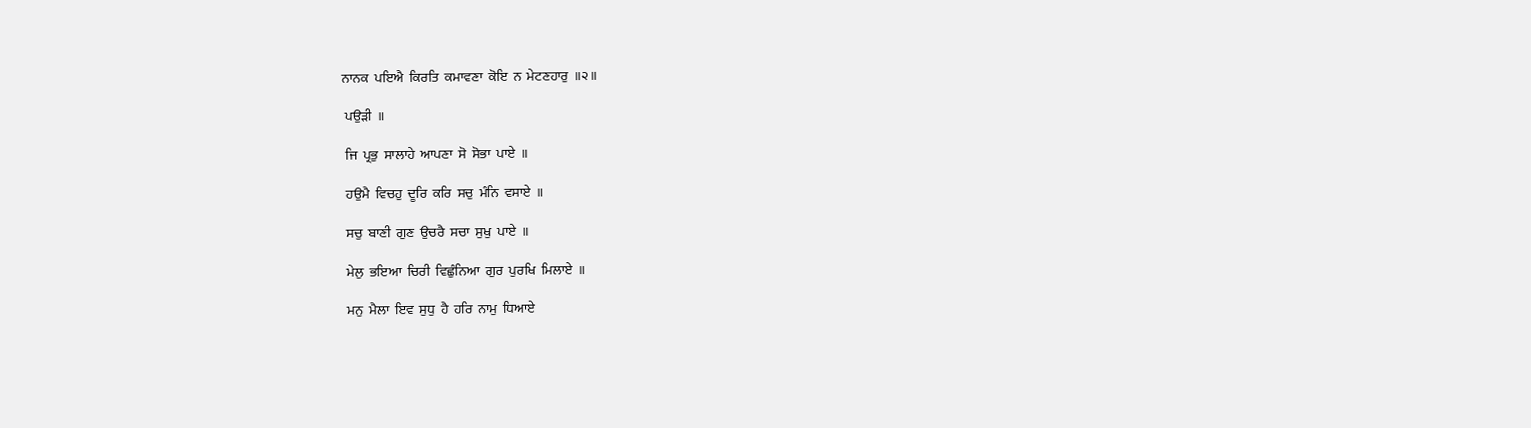ਨਾਨਕ  ਪਇਐ  ਕਿਰਤਿ  ਕਮਾਵਣਾ  ਕੋਇ  ਨ  ਮੇਟਣਹਾਰੁ  ॥੨॥

 ਪਉੜੀ  ॥

 ਜਿ  ਪ੍ਰਭੁ  ਸਾਲਾਹੇ  ਆਪਣਾ  ਸੋ  ਸੋਭਾ  ਪਾਏ  ॥

 ਹਉਮੈ  ਵਿਚਹੁ  ਦੂਰਿ  ਕਰਿ  ਸਚੁ  ਮੰਨਿ  ਵਸਾਏ  ॥

 ਸਚੁ  ਬਾਣੀ  ਗੁਣ  ਉਚਰੈ  ਸਚਾ  ਸੁਖੁ  ਪਾਏ  ॥

 ਮੇਲੁ  ਭਇਆ  ਚਿਰੀ  ਵਿਛੁੰਨਿਆ  ਗੁਰ  ਪੁਰਖਿ  ਮਿਲਾਏ  ॥

 ਮਨੁ  ਮੈਲਾ  ਇਵ  ਸੁਧੁ  ਹੈ  ਹਰਿ  ਨਾਮੁ  ਧਿਆਏ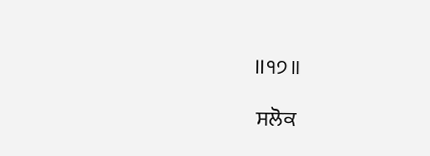॥੧੭॥

 ਸਲੋਕ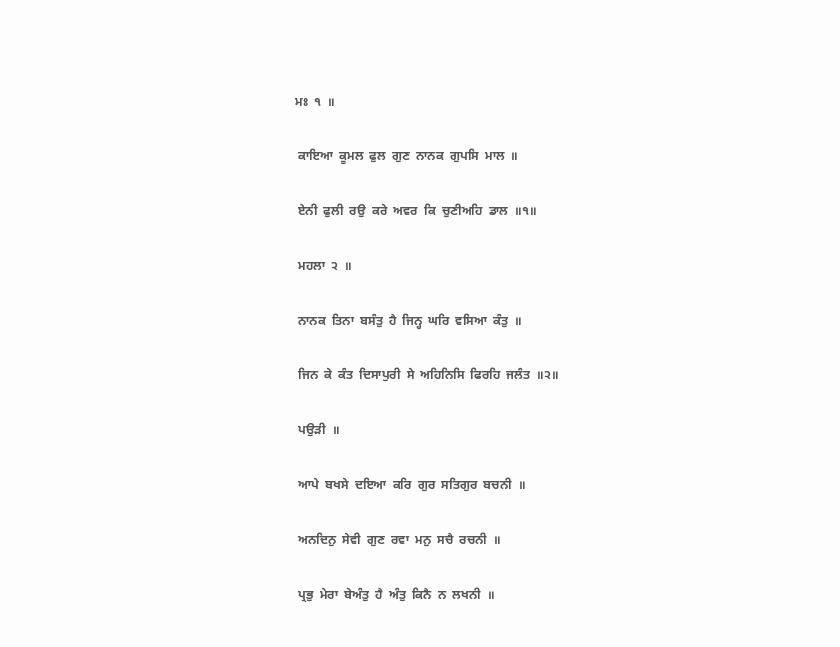ਮਃ  ੧  ॥

 ਕਾਇਆ  ਕੂਮਲ  ਫੁਲ  ਗੁਣ  ਨਾਨਕ  ਗੁਪਸਿ  ਮਾਲ  ॥

 ਏਨੀ  ਫੁਲੀ  ਰਉ  ਕਰੇ  ਅਵਰ  ਕਿ  ਚੁਣੀਅਹਿ  ਡਾਲ  ॥੧॥

 ਮਹਲਾ  ੨  ॥

 ਨਾਨਕ  ਤਿਨਾ  ਬਸੰਤੁ  ਹੈ  ਜਿਨ੍ਹ  ਘਰਿ  ਵਸਿਆ  ਕੰਤੁ  ॥

 ਜਿਨ  ਕੇ  ਕੰਤ  ਦਿਸਾਪੁਰੀ  ਸੇ  ਅਹਿਨਿਸਿ  ਫਿਰਹਿ  ਜਲੰਤ  ॥੨॥

 ਪਉੜੀ  ॥

 ਆਪੇ  ਬਖਸੇ  ਦਇਆ  ਕਰਿ  ਗੁਰ  ਸਤਿਗੁਰ  ਬਚਨੀ  ॥

 ਅਨਦਿਨੁ  ਸੇਵੀ  ਗੁਣ  ਰਵਾ  ਮਨੁ  ਸਚੈ  ਰਚਨੀ  ॥

 ਪ੍ਰਭੁ  ਮੇਰਾ  ਬੇਅੰਤੁ  ਹੈ  ਅੰਤੁ  ਕਿਨੈ  ਨ  ਲਖਨੀ  ॥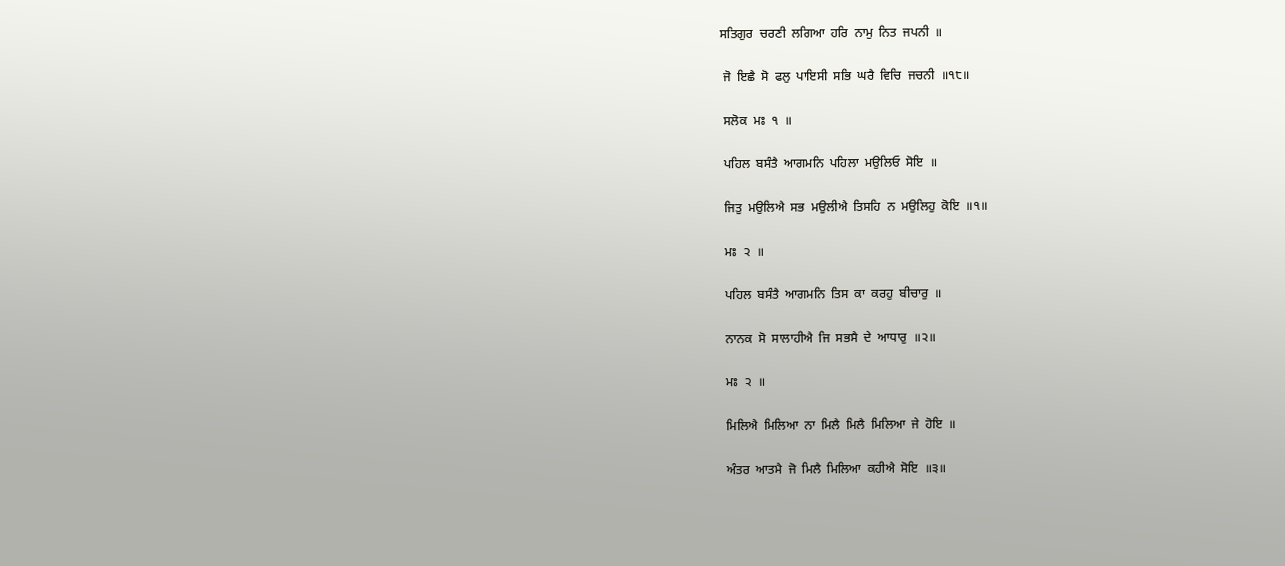ਸਤਿਗੁਰ  ਚਰਣੀ  ਲਗਿਆ  ਹਰਿ  ਨਾਮੁ  ਨਿਤ  ਜਪਨੀ  ॥

 ਜੋ  ਇਛੈ  ਸੋ  ਫਲੁ  ਪਾਇਸੀ  ਸਭਿ  ਘਰੈ  ਵਿਚਿ  ਜਚਨੀ  ॥੧੮॥

 ਸਲੋਕ  ਮਃ  ੧  ॥

 ਪਹਿਲ  ਬਸੰਤੈ  ਆਗਮਨਿ  ਪਹਿਲਾ  ਮਉਲਿਓ  ਸੋਇ  ॥

 ਜਿਤੁ  ਮਉਲਿਐ  ਸਭ  ਮਉਲੀਐ  ਤਿਸਹਿ  ਨ  ਮਉਲਿਹੁ  ਕੋਇ  ॥੧॥

 ਮਃ  ੨  ॥

 ਪਹਿਲ  ਬਸੰਤੈ  ਆਗਮਨਿ  ਤਿਸ  ਕਾ  ਕਰਹੁ  ਬੀਚਾਰੁ  ॥

 ਨਾਨਕ  ਸੋ  ਸਾਲਾਹੀਐ  ਜਿ  ਸਭਸੈ  ਦੇ  ਆਧਾਰੁ  ॥੨॥

 ਮਃ  ੨  ॥

 ਮਿਲਿਐ  ਮਿਲਿਆ  ਨਾ  ਮਿਲੈ  ਮਿਲੈ  ਮਿਲਿਆ  ਜੇ  ਹੋਇ  ॥

 ਅੰਤਰ  ਆਤਮੈ  ਜੋ  ਮਿਲੈ  ਮਿਲਿਆ  ਕਹੀਐ  ਸੋਇ  ॥੩॥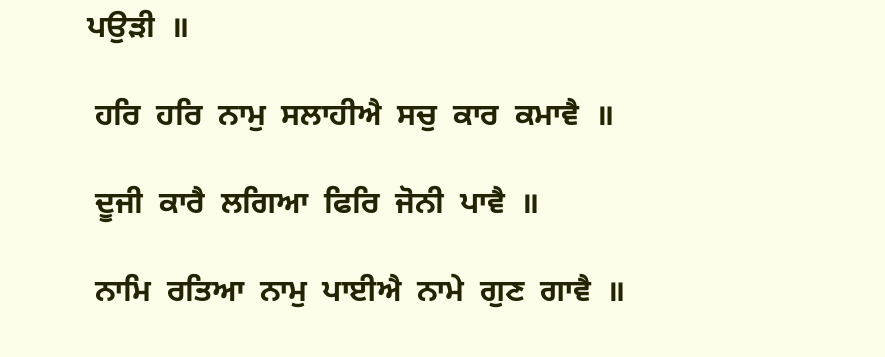ਪਉੜੀ  ॥

 ਹਰਿ  ਹਰਿ  ਨਾਮੁ  ਸਲਾਹੀਐ  ਸਚੁ  ਕਾਰ  ਕਮਾਵੈ  ॥

 ਦੂਜੀ  ਕਾਰੈ  ਲਗਿਆ  ਫਿਰਿ  ਜੋਨੀ  ਪਾਵੈ  ॥

 ਨਾਮਿ  ਰਤਿਆ  ਨਾਮੁ  ਪਾਈਐ  ਨਾਮੇ  ਗੁਣ  ਗਾਵੈ  ॥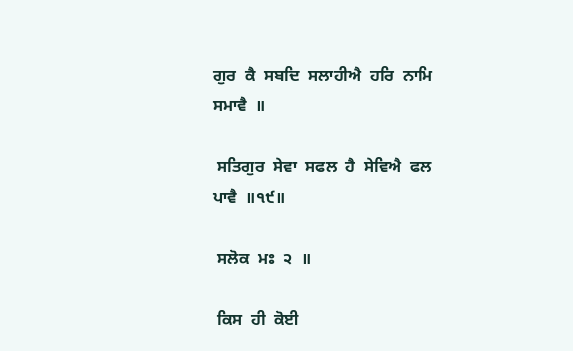ਗੁਰ  ਕੈ  ਸਬਦਿ  ਸਲਾਹੀਐ  ਹਰਿ  ਨਾਮਿ  ਸਮਾਵੈ  ॥

 ਸਤਿਗੁਰ  ਸੇਵਾ  ਸਫਲ  ਹੈ  ਸੇਵਿਐ  ਫਲ  ਪਾਵੈ  ॥੧੯॥

 ਸਲੋਕ  ਮਃ  ੨  ॥

 ਕਿਸ  ਹੀ  ਕੋਈ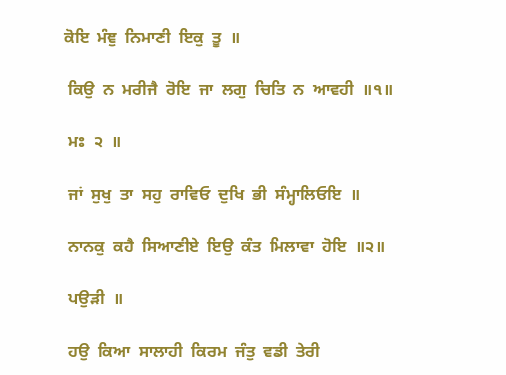ਕੋਇ  ਮੰਞੁ  ਨਿਮਾਣੀ  ਇਕੁ  ਤੂ  ॥

 ਕਿਉ  ਨ  ਮਰੀਜੈ  ਰੋਇ  ਜਾ  ਲਗੁ  ਚਿਤਿ  ਨ  ਆਵਹੀ  ॥੧॥

 ਮਃ  ੨  ॥

 ਜਾਂ  ਸੁਖੁ  ਤਾ  ਸਹੁ  ਰਾਵਿਓ  ਦੁਖਿ  ਭੀ  ਸੰਮ੍ਹਾਲਿਓਇ  ॥

 ਨਾਨਕੁ  ਕਹੈ  ਸਿਆਣੀਏ  ਇਉ  ਕੰਤ  ਮਿਲਾਵਾ  ਹੋਇ  ॥੨॥

 ਪਉੜੀ  ॥

 ਹਉ  ਕਿਆ  ਸਾਲਾਹੀ  ਕਿਰਮ  ਜੰਤੁ  ਵਡੀ  ਤੇਰੀ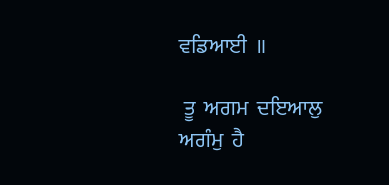ਵਡਿਆਈ  ॥

 ਤੂ  ਅਗਮ  ਦਇਆਲੁ  ਅਗੰਮੁ  ਹੈ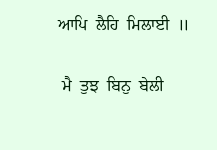ਆਪਿ  ਲੈਹਿ  ਮਿਲਾਈ  ॥

 ਮੈ  ਤੁਝ  ਬਿਨੁ  ਬੇਲੀ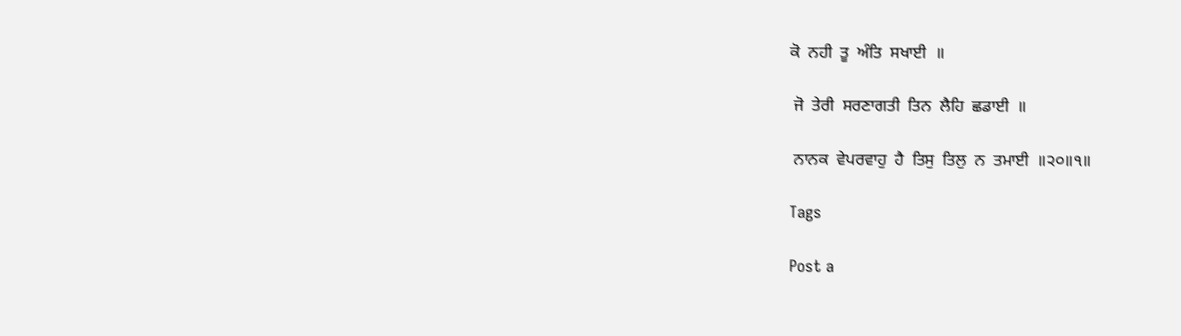ਕੋ  ਨਹੀ  ਤੂ  ਅੰਤਿ  ਸਖਾਈ  ॥

 ਜੋ  ਤੇਰੀ  ਸਰਣਾਗਤੀ  ਤਿਨ  ਲੈਹਿ  ਛਡਾਈ  ॥

 ਨਾਨਕ  ਵੇਪਰਵਾਹੁ  ਹੈ  ਤਿਸੁ  ਤਿਲੁ  ਨ  ਤਮਾਈ  ॥੨੦॥੧॥

Tags

Post a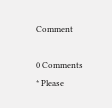Comment

0 Comments
* Please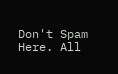Don't Spam Here. All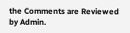the Comments are Reviewed by Admin.